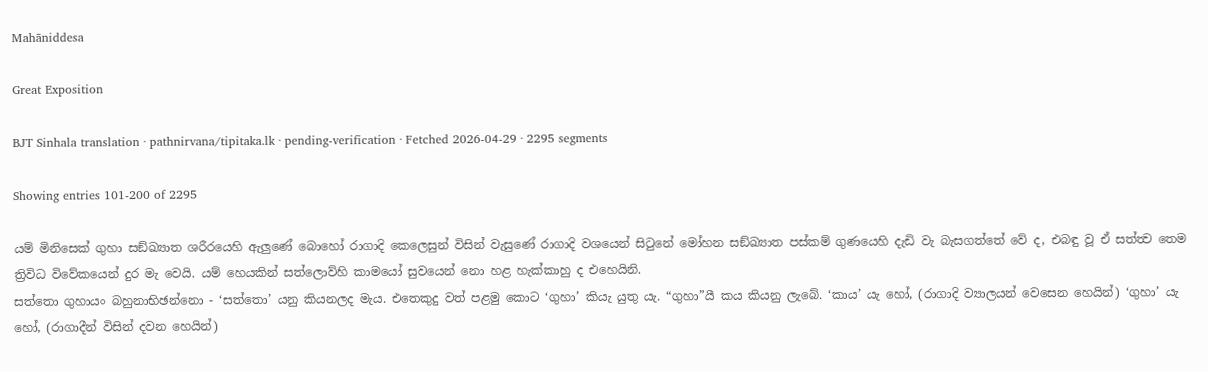Mahāniddesa

Great Exposition

BJT Sinhala translation · pathnirvana/tipitaka.lk · pending-verification · Fetched 2026-04-29 · 2295 segments

Showing entries 101-200 of 2295

යම් මිනිසෙක් ගුහා සඞ්ඛ්‍යාත ශරීරයෙහි ඇලුණේ බොහෝ රාගාදි කෙලෙසුන් විසින් වැසුණේ රාගාදි වශයෙන් සිටුනේ මෝහන සඞ්ඛ්‍යාත පස්කම් ගුණයෙහි දැඩි වැ බැසගත්තේ වේ ද, එබඳු වූ ඒ සත්ත්‍ව තෙම ත්‍රිවිධ විවේකයෙන් දුර මැ වෙයි. යම් හෙයකින් සත්ලොව්හි කාමයෝ සුවයෙන් නො හළ හැක්කාහු ද එහෙයිනි.
සත්තො ගුහායං බහුනාභිඡන්නො - ‘සත්තො’ යනු කියනලද මැය. එතෙකුදු වත් පළමු කොට ‘ගුහා’ කියැ යුතු යැ. “ගුහා”යී කය කියනු ලැබේ. ‘කාය’ යැ හෝ, (රාගාදි ව්‍යාලයන් වෙසෙන හෙයින්) ‘ගුහා’ යැ හෝ, (රාගාදීන් විසින් දවන හෙයින්)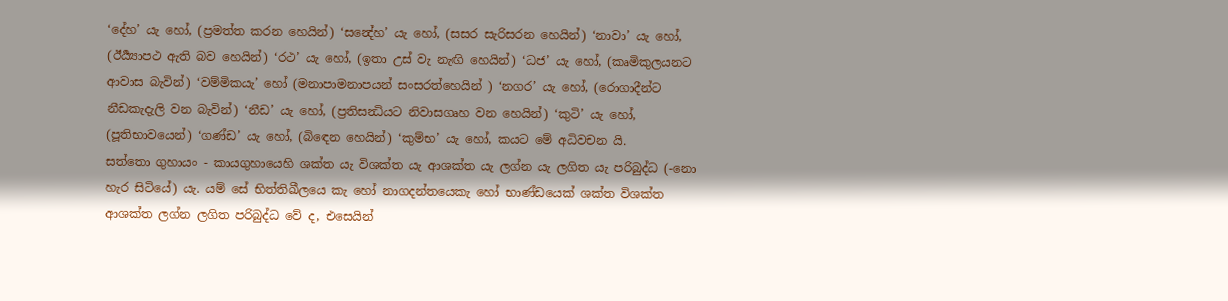‘දේහ’ යැ හෝ, (ප්‍රමත්ත කරන හෙයින්) ‘සන්‍දේහ’ යැ හෝ, (සසර සැරිසරන හෙයින්) ‘නාවා’ යැ හෝ, (ඊර්‍ය්‍යාපථ ඇති බව හෙයින්) ‘රථ’ යැ හෝ, (ඉතා උස් වැ නැඟි හෙයින්) ‘ධජ’ යැ හෝ, (කෘමිකුලයනට ආවාස බැවින්) ‘වම්මිකයැ’ හෝ (මනාපාමනාපයන් සංසරත්හෙයින් ) ‘නගර’ යැ හෝ, (රොගාදීන්ට නීඩකැදැලි වන බැවින්) ‘නීඩ’ යැ හෝ, (ප්‍රතිසන්‍ධියට නිවාසගෘහ වන හෙයින්) ‘කුටි’ යැ හෝ, (පූතිභාවයෙන්) ‘ගණ්ඩ’ යැ හෝ, (බිඳෙන හෙයින්) ‘කුම්භ’ යැ හෝ, කයට මේ අධිවචන යි.
සත්තො ගුහායං - කායගුහායෙහි ශක්ත යැ විශක්ත යැ ආශක්ත යැ ලග්න යැ ලගිත යැ පරිබුද්ධ (-නො හැර සිටියේ) යැ. යම් සේ භිත්තිඛීලයෙ කැ හෝ නාගදන්තයෙකැ හෝ භාණ්ඩයෙක් ශක්ත විශක්ත ආශක්ත ලග්න ලගිත පරිබුද්ධ වේ ද, එසෙයින්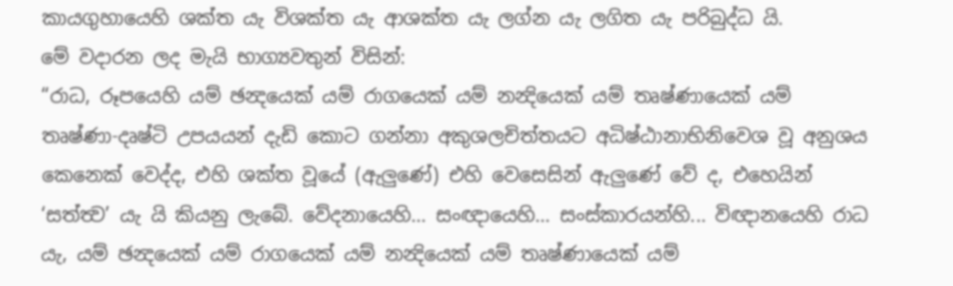කායගුහායෙහි ශක්ත යැ විශක්ත යැ ආශක්ත යැ ලග්න යැ ලගිත යැ පරිබුද්ධ යි.
මේ වදාරන ලද මැයි භාග්‍යවතුන් විසින්:
“රාධ, රූපයෙහි යම් ඡන්‍දයෙක් යම් රාගයෙක් යම් නන්‍දියෙක් යම් තෘෂ්ණායෙක් යම් තෘෂ්ණා-දෘෂ්ටි උපයයන් දැඩි කොට ගන්නා අකුශලචිත්තයට අධිෂ්ඨානාභිනිවෙශ වූ අනුශය කෙනෙක් වෙද්ද, එහි ශක්ත වූයේ (ඇලුණේ) එහි වෙසෙසින් ඇලුණේ වේ ද, එහෙයින් ‘සත්ත්‍ව’ යැ යි කියනු ලැබේ. වේදනායෙහි... සංඥායෙහි... සංස්කාරයන්හි... විඥානයෙහි රාධ යැ, යම් ඡන්‍දයෙක් යම් රාගයෙක් යම් නන්‍දියෙක් යම් තෘෂ්ණායෙක් යම්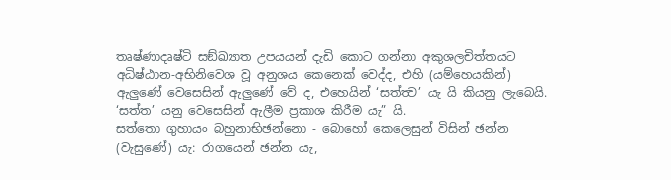තෘෂ්ණාදෘෂ්ටි සඞ්ඛ්‍යාත උපයයන් දැඩි කොට ගන්නා අකුශලචිත්තයට අධිෂ්ඨාන-අභිනිවෙශ වූ අනුශය කෙනෙක් වෙද්ද, එහි (යම්හෙයකින්) ඇලුණේ වෙසෙසින් ඇලුණේ වේ ද, එහෙයින් ‘සත්ත්‍ව’ යැ යි කියනු ලැබෙයි. ‘සත්ත’ යනු වෙසෙසින් ඇලීම ප්‍රකාශ කිරීම යැ” යි.
සත්තො ගුහායං බහුනාභිඡන්නො - බොහෝ කෙලෙසුන් විසින් ඡන්න (වැසුණේ) යැ: රාගයෙන් ඡන්න යැ,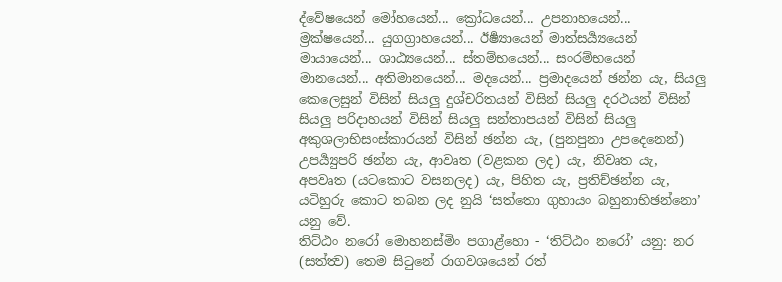ද්වේෂයෙන් මෝහයෙන්... ක්‍රෝධයෙන්... උපනාහයෙන්... ම්‍රක්ෂයෙන්... යුගග්‍රාහයෙන්... ඊර්‍ෂ්‍යායෙන් මාත්සර්‍ය්‍යයෙන් මායායෙන්... ශාඨ්‍යයෙන්... ස්තම්භයෙන්... සංරම්භයෙන් මානයෙන්... අතිමානයෙන්... මදයෙන්... ප්‍රමාදයෙන් ඡන්න යැ, සියලු කෙලෙසුන් විසින් සියලු දුශ්චරිතයන් විසින් සියලු දරථයන් විසින් සියලු පරිදාහයන් විසින් සියලු සන්තාපයන් විසින් සියලු අකුශලාභිසංස්කාරයන් විසින් ඡන්න යැ, (පුනපුනා උපදෙනෙන්) උපර්‍ය්‍යුපරි ඡන්න යැ, ආවෘත (වළකන ලද) යැ, නිවෘත යැ, අපවෘත (යටකොට වසනලද) යැ, පිහිත යැ, ප්‍රතිච්ඡන්න යැ, යටිහුරු කොට තබන ලද නුයි ‘සත්තො ගුහායං බහුනාභිඡන්නො’ යනු වේ.
තිට්ඨං නරෝ මොහනස්මිං පගාළ්හො - ‘තිට්ඨං නරෝ’ යනු: නර (සත්ත්‍ව) තෙම සිටුනේ රාගවශයෙන් රත්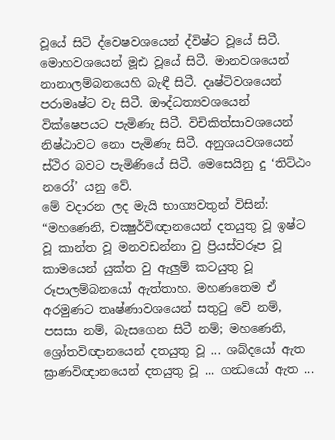වූයේ සිටි ද්වෙෂවශයෙන් ද්විෂ්ට වූයේ සිටී. මොහවශයෙන් මූඪ වූයේ සිටී. මානවශයෙන් නානාලම්බනයෙහි බැඳී සිටී. දෘෂ්ටිවශයෙන් පරාමෘෂ්ට වැ සිටී. ඖද්ධත්‍යවශයෙන් වික්ෂෙපයට පැමිණැ සිටී. විචිකිත්සාවශයෙන් නිෂ්ඨාවට නො පැමිණැ සිටී. අනුශයවශයෙන් ස්ථිර බවට පැමිණියේ සිටී. මෙසෙයිනු දු ‘තිට්ඨං නරෝ’ යනු වේ.
මේ වදාරන ලද මැයි භාග්‍යවතුන් විසින්:
“මහණෙනි, චක්‍ෂුර්විඥානයෙන් දතයුතු වූ ඉෂ්ට වූ කාන්ත වූ මනවඩන්නා වු ප්‍රියස්වරූප වූ කාමයෙන් යුක්ත වු ඇලුම් කටයුතු වූ රූපාලම්බනයෝ ඇත්තාහ. මහණතෙම ඒ අරමුණට තෘෂ්ණාවශයෙන් සතුටු වේ නම්, පසසා නම්, බැසගෙන සිටී නම්; මහණෙනි, ශ්‍රෝතවිඥානයෙන් දතයුතු වූ ... ශබ්දයෝ ඇත ඝ්‍රාණවිඥානයෙන් දතයුතු වූ ... ගන්‍ධයෝ ඇත ...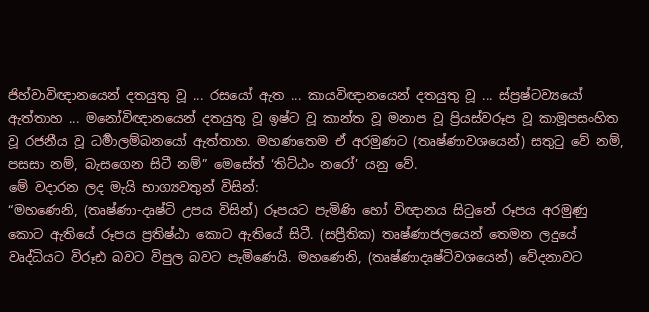ජිහ්වාවිඥානයෙන් දතයුතු වූ ... රසයෝ ඇත ... කායවිඥානයෙන් දතයුතු වූ ... ස්ප්‍රෂ්ටව්‍යයෝ ඇත්තාහ ... මනෝවිඥානයෙන් දතයුතු වූ ඉෂ්ට වූ කාන්ත වූ මනාප වූ ප්‍රියස්වරූප වූ කාමූපසංහිත වූ රජනීය වූ ධර්‍මාලම්බනයෝ ඇත්තාහ. මහණතෙම ඒ අරමුණට (තෘෂ්ණාවශයෙන්) සතුටු වේ නම්, පසසා නම්, බැසගෙන සිටී නම්” මෙසේත් ‘තිට්ඨං නරෝ’ යනු වේ.
මේ වදාරන ලද මැයි භාග්‍යවතුන් විසින්:
“මහණෙනි, (තෘෂ්ණා-දෘෂ්ටි උපය විසින්) රූපයට පැමිණි හෝ විඥානය සිටුනේ රූපය අරමුණු කොට ඇතියේ රූපය ප්‍රතිෂ්ඨා කොට ඇතියේ සිටී. (සප්‍රීතික) තෘෂ්ණාජලයෙන් තෙමන ලදුයේ වෘද්ධියට විරූඪ බවට විපුල බවට පැමිණෙයි. මහණෙනි, (තෘෂ්ණාදෘෂ්ටිවශයෙන්) වේදනාවට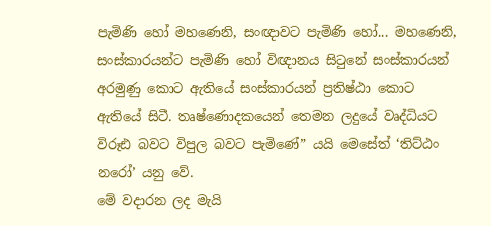පැමිණි හෝ මහණෙනි, සංඥාවට පැමිණි හෝ... මහණෙනි, සංස්කාරයන්ට පැමිණි හෝ විඥානය සිටුනේ සංස්කාරයන් අරමුණු කොට ඇතියේ සංස්කාරයන් ප්‍රතිෂ්ඨා කොට ඇතියේ සිටී. තෘෂ්ණොදකයෙන් තෙමන ලදුයේ වෘද්ධියට විරූඪ බවට විපුල බවට පැමිණේ” යයි මෙසේත් ‘තිට්ඨං නරෝ’ යනු වේ.
මේ වදාරන ලද මැයි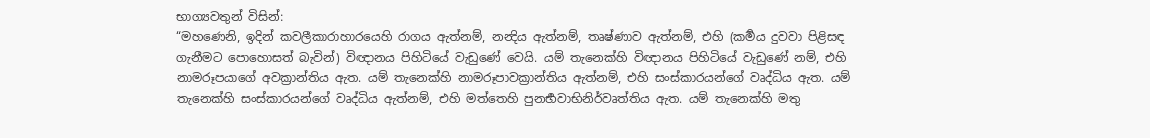භාග්‍යවතුන් විසින්:
“මහණෙනි, ඉදින් කවලීකාරාහාරයෙහි රාගය ඇත්නම්, නන්‍දිය ඇත්නම්, තෘෂ්ණාව ඇත්නම්, එහි (කර්‍මය දුවවා පිළිසඳ ගැනීමට පොහොසත් බැවින්) විඥානය පිහිටියේ වැඩුණේ වෙයි. යම් තැනෙක්හි විඥානය පිහිටියේ වැඩුණේ නම්, එහි නාමරූපයාගේ අවක්‍රාන්තිය ඇත. යම් තැනෙක්හි නාමරූපාවක්‍රාන්තිය ඇත්නම්, එහි සංස්කාරයන්ගේ වෘද්ධිය ඇත. යම් තැනෙක්හි සංස්කාරයන්ගේ වෘද්ධිය ඇත්නම්, එහි මත්තෙහි පුනර්‍භවාභිනිර්වෘත්තිය ඇත. යම් තැනෙක්හි මතු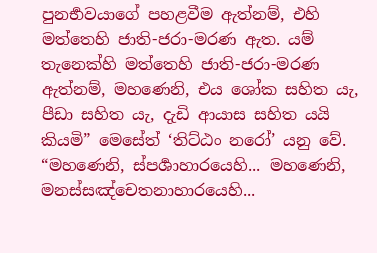පුනර්‍භවයාගේ පහළවීම ඇත්නම්, එහි මත්තෙහි ජාති-ජරා-මරණ ඇත. යම් තැනෙක්හි මත්තෙහි ජාති-ජරා-මරණ ඇත්නම්, මහණෙනි, එය ශෝක සහිත යැ, පීඩා සහිත යැ, දැඩි ආයාස සහිත යයි කියමි” මෙසේත් ‘තිට්ඨං නරෝ’ යනු වේ.
“මහණෙනි, ස්පර්‍ශාහාරයෙහි... මහණෙනි, මනස්සඤ්චෙතනාහාරයෙහි...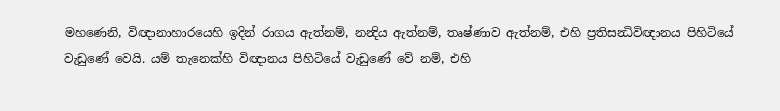මහණෙනි, විඥානාහාරයෙහි ඉදින් රාගය ඇත්නම්, නන්‍දිය ඇත්නම්, තෘෂ්ණාව ඇත්නම්, එහි ප්‍රතිසන්‍ධිවිඥානය පිහිටියේ වැඩුණේ වෙයි. යම් තැනෙක්හි විඥානය පිහිටියේ වැඩුණේ වේ නම්, එහි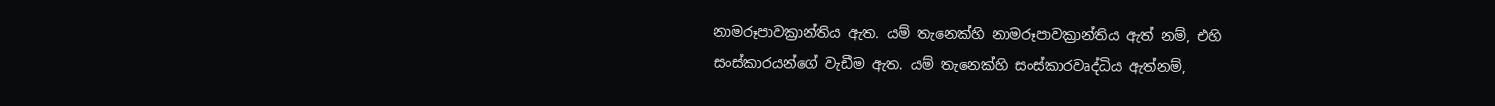නාමරූපාවක්‍රාන්තිය ඇත. යම් තැනෙක්හි නාමරූපාවක්‍රාන්තිය ඇත් නම්, එහි සංස්කාරයන්ගේ වැඩීම ඇත. යම් තැනෙක්හි සංස්කාරවෘද්ධිය ඇත්නම්,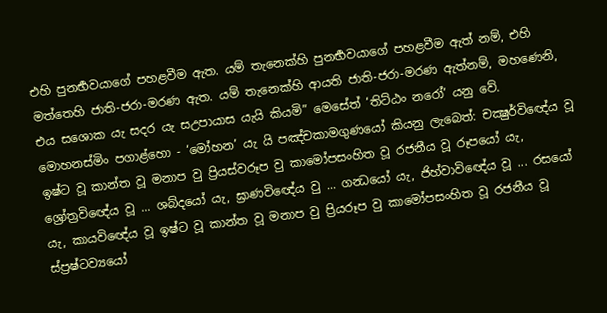එහි පුනර්‍භවයාගේ පහළවීම ඇත. යම් තැනෙක්හි පුනර්‍භවයාගේ පහළවීම ඇත් නම්, එහි මත්තෙහි ජාති-ජරා-මරණ ඇත. යම් තැනෙක්හි ආයති ජාති-ජරා-මරණ ඇත්නම්, මහණෙනි, එය සශොක යැ සදර යැ සඋපායාස යැයි කියමි” මෙසේත් ‘තිට්ඨං නරෝ’ යනු වේ.
මොහනස්මිං පගාළ්හො - ‘මෝහන’ යැ යි පඤ්චකාමගුණයෝ කියනු ලැබෙත්: චක්‍ෂුර්විඥේය වූ ඉෂ්ට වූ කාන්ත වූ මනාප වු ප්‍රියස්වරූප වු කාමෝපසංහිත වූ රජනීය වූ රූපයෝ යැ, ශ්‍රෝත්‍රවිඥේය වූ ... ශබ්දයෝ යැ, ඝ්‍රාණවිඥේය වු ... ගන්‍ධයෝ යැ, ජිහ්වාවිඥේය වූ ... රසයෝ යැ, කායවිඥේය වූ ඉෂ්ට වූ කාන්ත වූ මනාප වු ප්‍රියරූප වු කාමෝපසංහිත වූ රජනීය වූ ස්ප්‍රෂ්ටව්‍යයෝ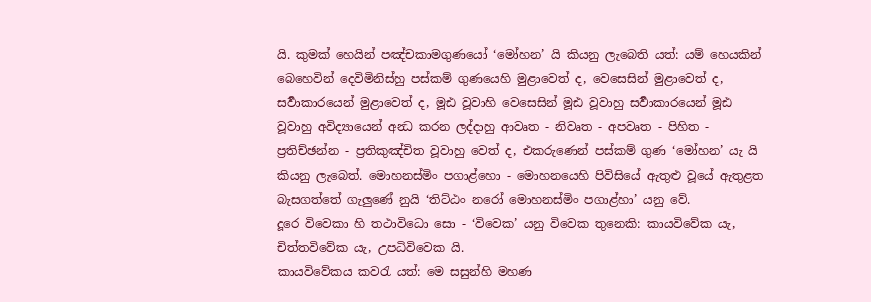යි. කුමක් හෙයින් පඤ්චකාමගුණයෝ ‘මෝහන’ යි කියනු ලැබෙති යත්: යම් හෙයකින් බෙහෙවින් දෙවිමිනිස්හු පස්කම් ගුණයෙහි මුළාවෙත් ද, වෙසෙසින් මුළාවෙත් ද, සර්‍වාකාරයෙන් මුළාවෙත් ද, මූඪ වූවාහි වෙසෙසින් මූඪ වූවාහු සර්‍වාකාරයෙන් මූඪ වූවාහු අවිද්‍යායෙන් අන්‍ධ කරන ලද්දාහු ආවෘත - නිවෘත - අපවෘත - පිහිත - ප්‍රතිච්ඡන්න - ප්‍රතිකුඤ්චිත වූවාහු වෙත් ද, එකරුණෙන් පස්කම් ගුණ ‘මෝහන’ යැ යි කියනු ලැබෙත්. මොහනස්මිං පගාළ්හො - මොහනයෙහි පිවිසියේ ඇතුළු වූයේ ඇතුළත බැසගත්තේ ගැලුණේ නුයි ‘තිට්ඨං නරෝ මොහනස්මිං පගාළ්හා’ යනු වේ.
දූරෙ විවෙකා හි තථාවිධො සො - ‘විවෙක’ යනු විවෙක තුනෙකි: කායවිවේක යැ, චිත්තවිවේක යැ, උපධිවිවෙක යි.
කායවිවේකය කවරැ යත්: මෙ සසුන්හි මහණ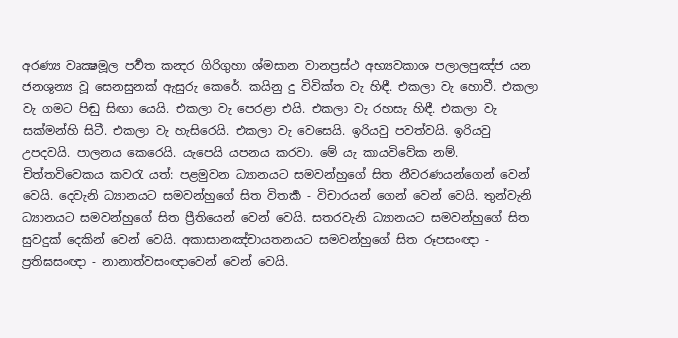අරණ්‍ය වෘක්‍ෂමූල පර්‍වත කන්‍දර ගිරිගුහා ශ්මසාන වානප්‍රස්ථ අභ්‍යවකාශ පලාලපුඤ්ජ යන ජනශුන්‍ය වූ සෙනසුනක් ඇසුරු කෙරේ. කයිනු දු විවික්ත වැ හිඳී. එකලා වැ හොවී. එකලා වැ ගමට පිඬු සිඟා යෙයි. එකලා වැ පෙරළා එයි. එකලා වැ රහසැ හිඳී. එකලා වැ සක්මන්හි සිටී. එකලා වැ හැසිරෙයි. එකලා වැ වෙසෙයි. ඉරියවු පවත්වයි. ඉරියවු උපදවයි. පාලනය කෙරෙයි. යැපෙයි යපනය කරවා. මේ යැ කායවිවේක නම්.
චිත්තවිවෙකය කවරැ යත්: පළමුවන ධ්‍යානයට සමවන්හුගේ සිත නීවරණයන්ගෙන් වෙන් වෙයි. දෙවැනි ධ්‍යානයට සමවන්හුගේ සිත විතර්‍ක - විචාරයන් ගෙන් වෙන් වෙයි. තුන්වැනි ධ්‍යානයට සමවන්හුගේ සිත ප්‍රීතියෙන් වෙන් වෙයි. සතරවැනි ධ්‍යානයට සමවන්හුගේ සිත සුවදුක් දෙකින් වෙන් වෙයි. අකාසානඤ්චායතනයට සමවන්හුගේ සිත රූපසංඥා - ප්‍රතිඝසංඥා - නානාත්වසංඥාවෙන් වෙන් වෙයි.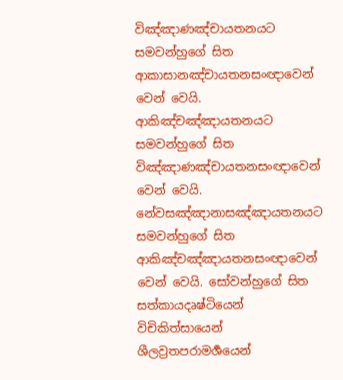විඤ්ඤාණඤ්චායතනයට සමවන්හුගේ සිත ආකාසානඤ්චායතනසංඥාවෙන් වෙන් වෙයි. ආකිඤ්චඤ්ඤායතනයට සමවන්හුගේ සිත විඤ්ඤාණඤ්චායතනසංඥාවෙන් වෙන් වෙයි. නේවසඤ්ඤානාසඤ්ඤායතනයට සමවන්හුගේ සිත ආකිඤ්චඤ්ඤායතනසංඥාවෙන් වෙන් වෙයි. සෝවන්හුගේ සිත සත්කායදෘෂ්ටියෙන් විචිකිත්සායෙන් ශීලව්‍රතපරාමර්‍ශයෙන්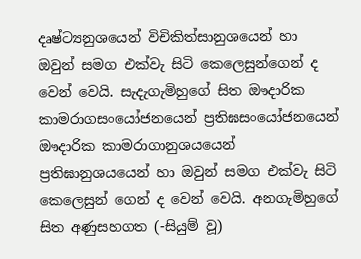දෘෂ්ට්‍යනුශයෙන් විචිකිත්සානුශයෙන් හා ඔවුන් සමග එක්වැ සිටි කෙලෙසුන්ගෙන් ද වෙන් වෙයි. සැදැගැමිහුගේ සිත ඖදාරික කාමරාගසංයෝජනයෙන් ප්‍රතිඝසංයෝජනයෙන් ඖදාරික කාමරාගානුශයයෙන් ප්‍රතිඝානුශයයෙන් හා ඔවුන් සමග එක්වැ සිටි කෙලෙසුන් ගෙන් ද වෙන් වෙයි. අනගැමිහුගේ සිත අණුසහගත (-සියුම් වූ)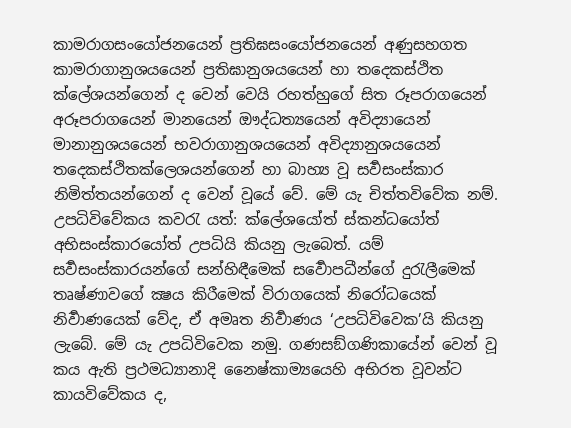කාමරාගසංයෝජනයෙන් ප්‍රතිඝසංයෝජනයෙන් අණුසහගත කාමරාගානුශයයෙන් ප්‍රතිඝානුශයයෙන් හා තදෙකස්ථිත ක්ලේශයන්ගෙන් ද වෙන් වෙයි රහත්හුගේ සිත රූපරාගයෙන් අරූපරාගයෙන් මානයෙන් ඖද්ධත්‍යයෙන් අවිද්‍යායෙන් මානානුශයයෙන් භවරාගානුශයයෙන් අවිද්‍යානුශයයෙන් තදෙකස්ථිතක්ලෙශයන්ගෙන් හා බාහ්‍ය වූ සර්‍වසංස්කාර නිමිත්තයන්ගෙන් ද වෙන් වූයේ වේ. මේ යැ චිත්තවිවේක නම්.
උපධිවිවේකය කවරැ යත්: ක්ලේශයෝත් ස්කන්ධයෝත් අභිසංස්කාරයෝත් උපධියි කියනු ලැබෙත්. යම් සර්‍වසංස්කාරයන්ගේ සන්හිඳීමෙක් සර්‍වොපධීන්ගේ දුරැලීමෙක් තෘෂ්ණාවගේ ක්‍ෂය කිරීමෙක් විරාගයෙක් නිරෝධයෙක් නිර්‍වාණයෙක් වේද, ඒ අමෘත නිර්‍වාණය ‘උපධිවිවෙක’යි කියනු ලැබේ. මේ යැ උපධිවිවෙක නමු. ගණසඞ්ගණිකායේන් වෙන් වූ කය ඇති ප්‍රථමධ්‍යානාදි නෛෂ්කාම්‍යයෙහි අභිරත වූවන්ට කායවිවේකය ද,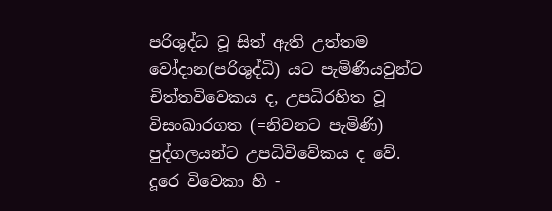පරිශුද්ධ වූ සිත් ඇති උත්තම වෝදාන(පරිශුද්ධි) යට පැමිණියවුන්ට චිත්තවිවෙකය ද, උපධිරහිත වූ විසංඛාරගත (=නිවනට පැමිණි) පුද්ගලයන්ට උපධිවිවේකය ද වේ.
දූරෙ විවෙකා හි -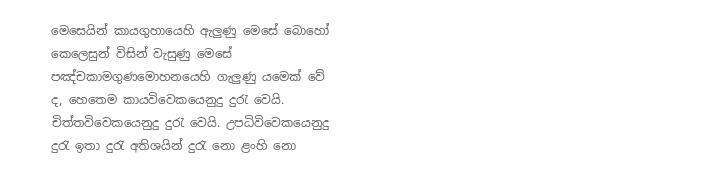මෙසෙයින් කායගුහායෙහි ඇලුණු මෙසේ බොහෝ කෙලෙසුන් විසින් වැසුණු මෙසේ පඤ්චකාමගුණමොහනයෙහි ගැලුණු යමෙක් වේ ද, හෙතෙම කායවිවෙකයෙනුදු දුරැ වෙයි. චිත්තවිවෙකයෙනුදු දුරැ වෙයි. උපධිවිවෙකයෙනුදු දුරැ ඉතා දුරැ අතිශයින් දුරැ නො ළංහි නො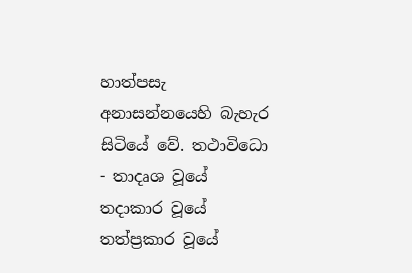හාත්පසැ අනාසන්නයෙහි බැහැර සිටියේ වේ. තථාවිධො - තාදෘශ වූයේ තදාකාර වූයේ තත්ප්‍රකාර වූයේ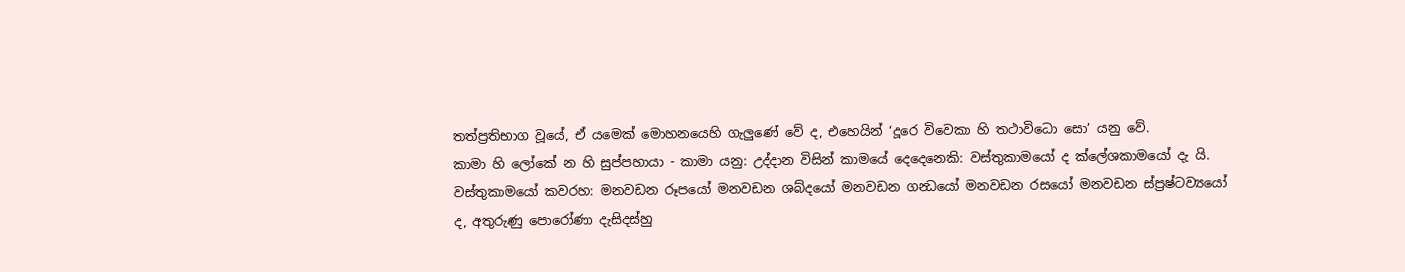තත්ප්‍රතිභාග වූයේ, ඒ යමෙක් මොහනයෙහි ගැලුණේ වේ ද, එහෙයින් ‘දූරෙ විවෙකා හි තථාවිධො සො’ යනු වේ.
කාමා හි ලෝකේ න හි සුප්පහායා - කාමා යනු: උද්දාන විසින් කාමයේ දෙදෙනෙකි: වස්තුකාමයෝ ද ක්ලේශකාමයෝ දැ යි. වස්තුකාමයෝ කවරහ: මනවඩන රූපයෝ මනවඩන ශබ්දයෝ මනවඩන ගන්‍ධයෝ මනවඩන රසයෝ මනවඩන ස්ප්‍රෂ්ටව්‍යයෝ ද, අතුරුණු පොරෝණා දැසිදස්හු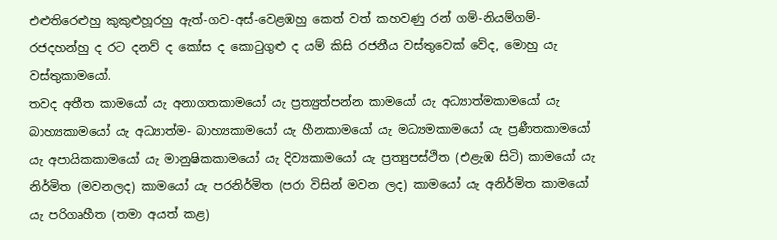එළුතිරෙළුහු කුකුළුහූරහු ඇත්-ගව-අස්-වෙළඹහු කෙත් වත් කහවණු රන් ගම්-නියම්ගම්-රජදහන්හු ද රට දනව් ද කෝස ද කොටුගුළු ද යම් කිසි රජනීය වස්තුවෙක් වේද, මොහු යැ වස්තුකාමයෝ.
තවද අතීත කාමයෝ යැ අනාගතකාමයෝ යැ ප්‍රත්‍යුත්පන්න කාමයෝ යැ අධ්‍යාත්මකාමයෝ යැ බාහ්‍යකාමයෝ යැ අධ්‍යාත්ම- බාහ්‍යකාමයෝ යැ හීනකාමයෝ යැ මධ්‍යමකාමයෝ යැ ප්‍රණීතකාමයෝ යැ අපායිකකාමයෝ යැ මානුෂිකකාමයෝ යැ දිව්‍යකාමයෝ යැ ප්‍රත්‍යුපස්ථිත (එළැඹ සිටි) කාමයෝ යැ නිර්මිත (මවනලද) කාමයෝ යැ පරනිර්මිත (පරා විසින් මවන ලද) කාමයෝ යැ අනිර්මිත කාමයෝ යැ පරිගෘහීත (තමා අයත් කළ)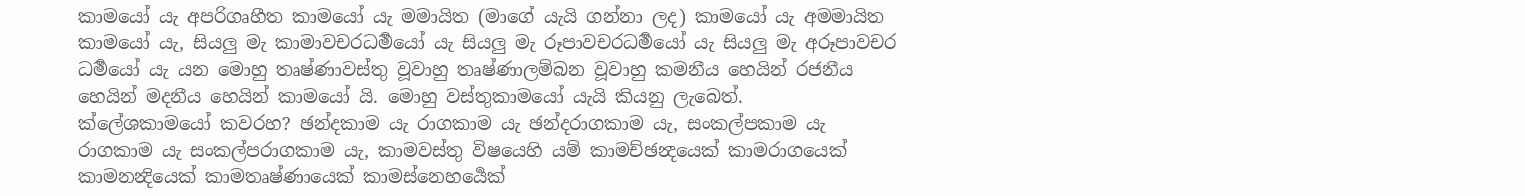කාමයෝ යැ අපරිගෘහීත කාමයෝ යැ මමායිත (මාගේ යැයි ගන්නා ලද) කාමයෝ යැ අමමායිත කාමයෝ යැ, සියලු මැ කාමාවචරධර්‍මයෝ යැ සියලු මැ රූපාවචරධර්‍මයෝ යැ සියලු මැ අරූපාවචර ධර්‍මයෝ යැ යන මොහු තෘෂ්ණාවස්තු වූවාහු තෘෂ්ණාලම්බන වූවාහු කමනීය හෙයින් රජනීය හෙයින් මදනීය හෙයින් කාමයෝ යි. මොහු වස්තුකාමයෝ යැයි කියනු ලැබෙත්.
ක්ලේශකාමයෝ කවරහ? ඡන්දකාම යැ රාගකාම යැ ඡන්දරාගකාම යැ, සංකල්පකාම යැ රාගකාම යැ සංකල්පරාගකාම යැ, කාමවස්තු විෂයෙහි යම් කාමච්ඡන්‍දයෙක් කාමරාගයෙක් කාමනන්‍දියෙක් කාමතෘෂ්ණායෙක් කාමස්නෙහර්‍යෙක්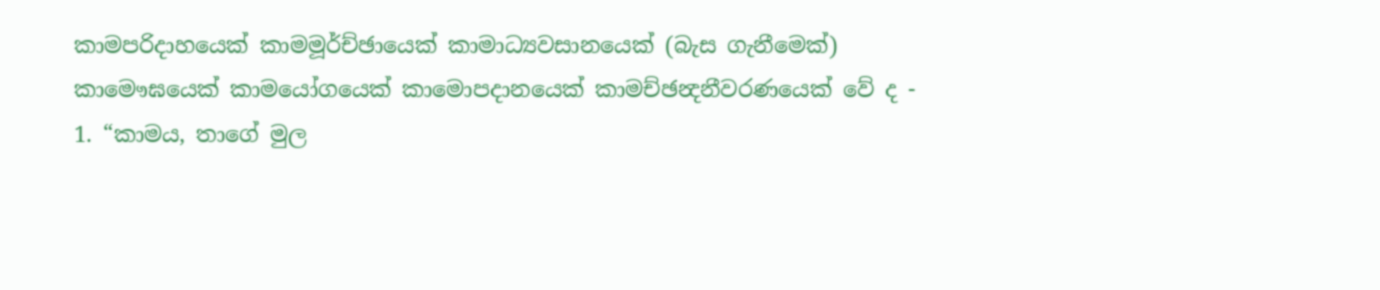කාමපරිදාහයෙක් කාමමූර්ච්ඡායෙක් කාමාධ්‍යවසානයෙක් (බැස ගැනීමෙක්) කාමෞඝයෙක් කාමයෝගයෙක් කාමොපදානයෙක් කාමච්ඡන්‍දනීවරණයෙක් වේ ද -
1. “කාමය, තාගේ මුල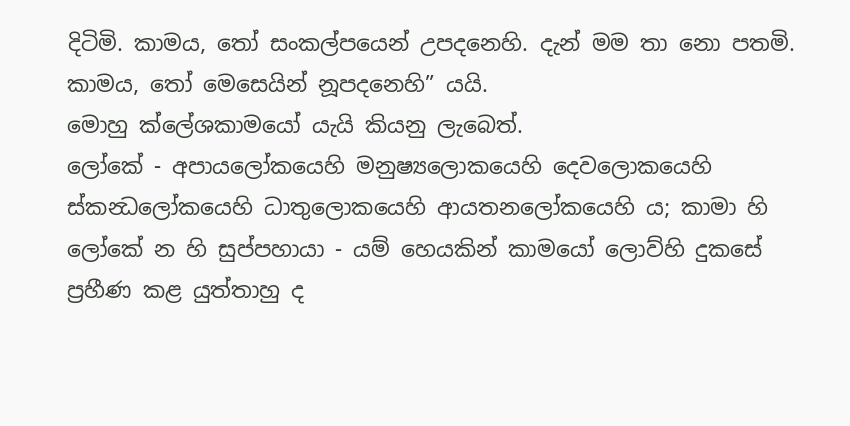දිටිමි. කාමය, තෝ සංකල්පයෙන් උපදනෙහි. දැන් මම තා නො පතමි. කාමය, තෝ මෙසෙයින් නූපදනෙහි” යයි.
මොහු ක්ලේශකාමයෝ යැයි කියනු ලැබෙත්.
ලෝකේ - අපායලෝකයෙහි මනුෂ්‍යලොකයෙහි දෙවලොකයෙහි ස්කන්‍ධලෝකයෙහි ධාතුලොකයෙහි ආයතනලෝකයෙහි ය; කාමා හි ලෝකේ න හි සුප්පහායා - යම් හෙයකින් කාමයෝ ලොව්හි දුකසේ ප්‍රහීණ කළ යුත්තාහු ද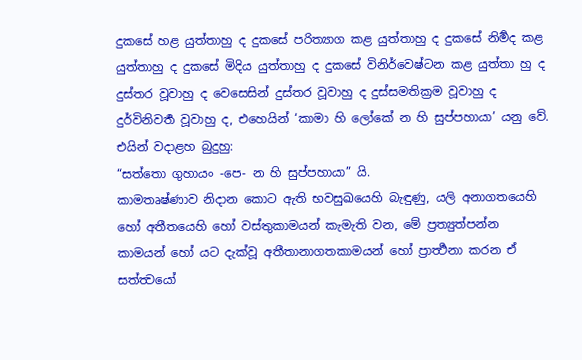දුකසේ හළ යුත්තාහු ද දුකසේ පරිත්‍යාග කළ යුත්තාහු ද දුකසේ නිර්‍මද කළ යුත්තාහු ද දුකසේ මිදිය යුත්තාහු ද දුකසේ විනිර්වෙෂ්ටන කළ යුත්තා හු ද දුස්තර වූවාහු ද වෙසෙසින් දුස්තර වූවාහු ද දුස්සමතික්‍රම වූවාහු ද දුර්විනිවර්‍ත වූවාහු ද, එහෙයින් ‘කාමා හි ලෝකේ න හි සුප්පහායා’ යනු වේ.
එයින් වදාළහ බුදුහු:
“සත්තො ගුහායං -පෙ- න හි සුප්පහායා” යි.
කාමතෘෂ්ණාව නිදාන කොට ඇති භවසුඛයෙහි බැඳුණු, යලි අනාගතයෙහි හෝ අතීතයෙහි හෝ වස්තුකාමයන් කැමැති වන, මේ ප්‍රත්‍යුත්පන්න කාමයන් හෝ යට දැක්වූ අතීතානාගතකාමයන් හෝ ප්‍රාර්‍ත්‍ථනා කරන ඒ සත්ත්‍වයෝ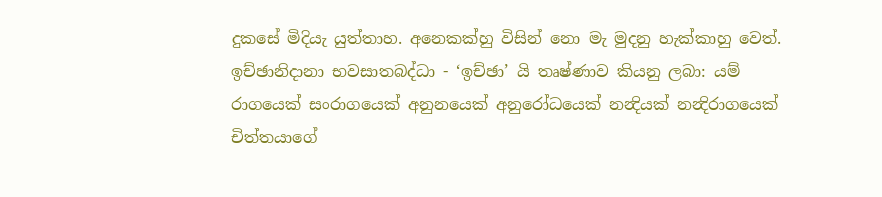දුකසේ මිදියැ යුත්තාහ. අනෙකක්හු විසින් නො මැ මුදනු හැක්කාහු වෙත්.
ඉච්ඡානිදානා භවසාතබද්ධා - ‘ඉච්ඡා’ යි තෘෂ්ණාව කියනු ලබා: යම් රාගයෙක් සංරාගයෙක් අනුනයෙක් අනුරෝධයෙක් නන්‍දියක් නන්‍දිරාගයෙක් චිත්තයාගේ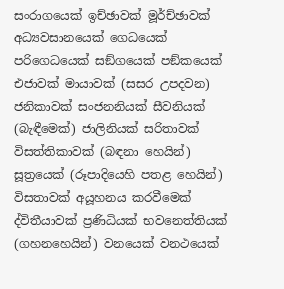සංරාගයෙක් ඉච්ඡාවක් මූර්ච්ඡාවක් අධ්‍යවසානයෙක් ගෙධයෙක් පරිගෙධයෙක් සඞ්ගයෙක් පඞ්කයෙක් එජාවක් මායාවක් (සසර උපදවන) ජනිකාවක් සංජනනියක් සීවනියක් (බැඳීමෙක්) ජාලිනියක් සරිතාවක් විසත්තිකාවක් (බඳනා හෙයින්) සූත්‍රයෙක් (රූපාදියෙහි පතළ හෙයින්) විසතාවක් අයූහනය කරවීමෙක් ද්විතීයාවක් ප්‍රණිධියක් භවනෙත්තියක් (ගහනහෙයින්) වනයෙක් වනථයෙක්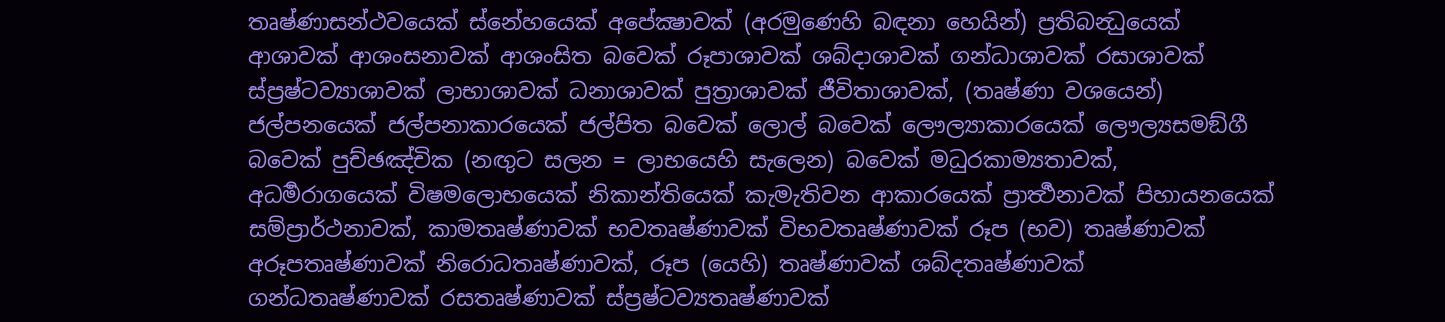තෘෂ්ණාසන්ථවයෙක් ස්නේහයෙක් අපේක්‍ෂාවක් (අරමුණෙහි බඳනා හෙයින්) ප්‍රතිබන්‍ධුයෙක් ආශාවක් ආශංසනාවක් ආශංසිත බවෙක් රූපාශාවක් ශබ්දාශාවක් ගන්ධාශාවක් රසාශාවක් ස්ප්‍රෂ්ටව්‍යාශාවක් ලාභාශාවක් ධනාශාවක් පුත්‍රාශාවක් ජීවිතාශාවක්, (තෘෂ්ණා වශයෙන්) ජල්පනයෙක් ජල්පනාකාරයෙක් ජල්පිත බවෙක් ලොල් බවෙක් ලෞල්‍යාකාරයෙක් ලෞල්‍යසමඞ්ගී බවෙක් පුච්ඡඤ්චික (නඟුට සලන = ලාභයෙහි සැලෙන) බවෙක් මධුරකාම්‍යතාවක්, අධර්‍මරාගයෙක් විෂමලොභයෙක් නිකාන්තියෙක් කැමැතිවන ආකාරයෙක් ප්‍රාර්‍ත්‍ථනාවක් පිහායනයෙක් සම්ප්‍රාර්ථනාවක්, කාමතෘෂ්ණාවක් භවතෘෂ්ණාවක් විභවතෘෂ්ණාවක් රූප (භව) තෘෂ්ණාවක් අරූපතෘෂ්ණාවක් නිරොධතෘෂ්ණාවක්, රූප (යෙහි) තෘෂ්ණාවක් ශබ්දතෘෂ්ණාවක් ගන්ධතෘෂ්ණාවක් රසතෘෂ්ණාවක් ස්ප්‍රෂ්ටව්‍යතෘෂ්ණාවක්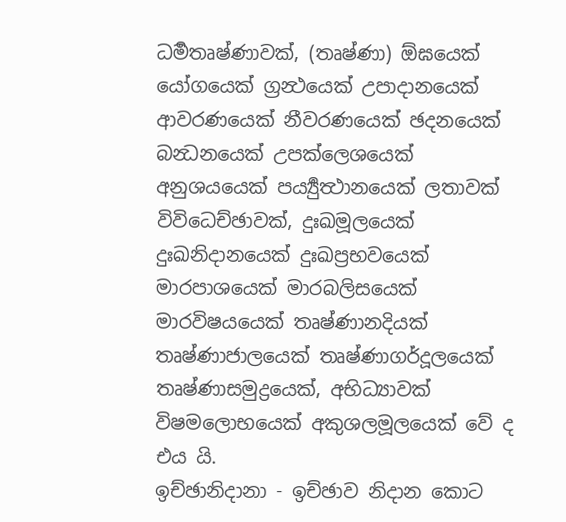ධර්‍මතෘෂ්ණාවක්, (තෘෂ්ණා) ඕඝයෙක් යෝගයෙක් ග්‍රන්‍ථයෙක් උපාදානයෙක් ආවරණයෙක් නීවරණයෙක් ඡදනයෙක් බන්‍ධනයෙක් උපක්ලෙශයෙක් අනුශයයෙක් පර්‍ය්‍යුත්‍ථානයෙක් ලතාවක් විවිධෙච්ඡාවක්, දුඃඛමූලයෙක් දුඃඛනිදානයෙක් දුඃඛප්‍රභවයෙක් මාරපාශයෙක් මාරබලිසයෙක් මාරවිෂයයෙක් තෘෂ්ණානදියක් තෘෂ්ණාජාලයෙක් තෘෂ්ණාගර්දූලයෙක් තෘෂ්ණාසමුද්‍රයෙක්, අභිධ්‍යාවක් විෂමලොභයෙක් අකුශලමූලයෙක් වේ ද එය යි.
ඉච්ඡානිදානා - ඉච්ඡාව නිදාන කොට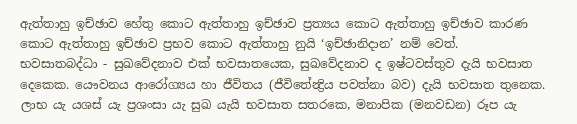ඇත්තාහු ඉච්ඡාව හේතු කොට ඇත්තාහු ඉච්ඡාව ප්‍රත්‍යය කොට ඇත්තාහු ඉච්ඡාව කාරණ කොට ඇත්තාහු ඉච්ඡාව ප්‍රභව කොට ඇත්තාහු නුයි ‘ඉච්ඡානිදාන’ නම් වෙත්.
භවසාතබද්ධා - සුඛවේදනාව එක් භවසාතයෙක, සුඛවේදනාව ද ඉෂ්ටවස්තුව දැයි භවසාත දෙකෙක. යෞවනය ආරෝග්‍යය හා ජීවිතය (ජීවිතේන්‍ද්‍රිය පවත්නා බව) දැයි භවසාත තුනෙක. ලාභ යැ යශස් යැ ප්‍රශංසා යැ සුඛ යැයි භවසාත සතරකෙ, මනාපික (මනවඩන) රූප යැ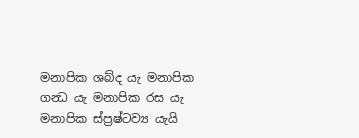මනාපික ශබ්ද යැ මනාපික ගන්‍ධ යැ මනාපික රස යැ මනාපික ස්ප්‍රෂ්ටව්‍ය යැයි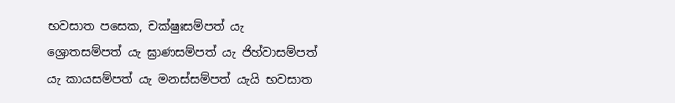භවසාත පසෙක, චක්ෂුඃසම්පත් යැ ශ්‍රොතසම්පත් යැ ඝ්‍රාණසම්පත් යැ ජිහ්වාසම්පත් යැ කායසම්පත් යැ මනස්සම්පත් යැයි භවසාත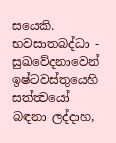සයෙකි. භවසාතබද්ධා - සුඛවේදනාවෙන් ඉෂ්ටවස්තුයෙහි සත්ත්‍වයෝ බඳනා ලද්දාහ,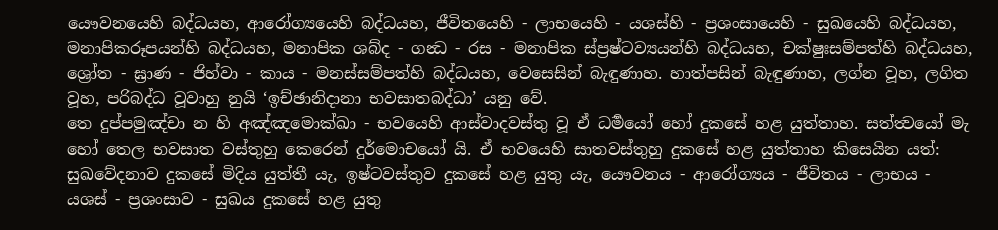යෞවනයෙහි බද්ධයහ, ආරෝග්‍යයෙහි බද්ධයහ, ජීවිතයෙහි - ලාභයෙහි - යශස්හි - ප්‍රශංසායෙහි - සුඛයෙහි බද්ධයහ, මනාපිකරූපයන්හි බද්ධයහ, මනාපික ශබ්ද - ගන්‍ධ - රස - මනාපික ස්ප්‍රෂ්ටව්‍යයන්හි බද්ධයහ, චක්ෂුඃසම්පත්හි බද්ධයහ, ශ්‍රෝත - ඝ්‍රාණ - ජිහ්වා - කාය - මනස්සම්පත්හි බද්ධයහ, වෙසෙසින් බැඳුණාහ. හාත්පසින් බැඳුණාහ, ලග්න වූහ, ලගිත වූහ, පරිබද්ධ වූවාහු නුයි ‘ඉච්ඡානිදානා භවසාතබද්ධා’ යනු වේ.
තෙ දුප්පමුඤ්චා න හි අඤ්ඤමොක්ඛා - භවයෙහි ආස්වාදවස්තු වූ ඒ ධර්‍මයෝ හෝ දුකසේ හළ යුත්තාහ. සත්ත්‍වයෝ මැ හෝ තෙල භවසාත වස්තුහු කෙරෙන් දුර්මොචයෝ යි. ඒ භවයෙහි සාතවස්තුහු දුකසේ හළ යුත්තාහ කිසෙයින යත්: සුඛවේදනාව දුකසේ මිදිය යුත්තී යැ, ඉෂ්ටවස්තුව දුකසේ හළ යුතු යැ, යෞවනය - ආරෝග්‍යය - ජීවිතය - ලාභය - යශස් - ප්‍රශංසාව - සුඛය දුකසේ හළ යුතු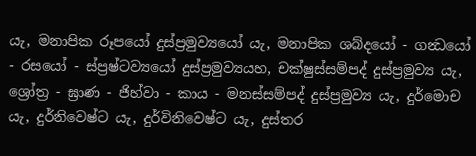යැ, මනාපික රූපයෝ දුස්ප්‍රමුව්‍යයෝ යැ, මනාපික ශබ්දයෝ - ගන්‍ධයෝ - රසයෝ - ස්ප්‍රෂ්ටව්‍යයෝ දුස්ප්‍රමුව්‍යයහ, චක්ෂුස්සම්පද් දුස්ප්‍රමුව්‍ය යැ, ශ්‍රෝත්‍ර - ඝ්‍රාණ - ජිහ්වා - කාය - මනස්සම්පද් දුස්ප්‍රමුව්‍ය යැ, දුර්මොච යැ, දුර්නිවෙෂ්ට යැ, දුර්විනිවෙෂ්ට යැ, දුස්තර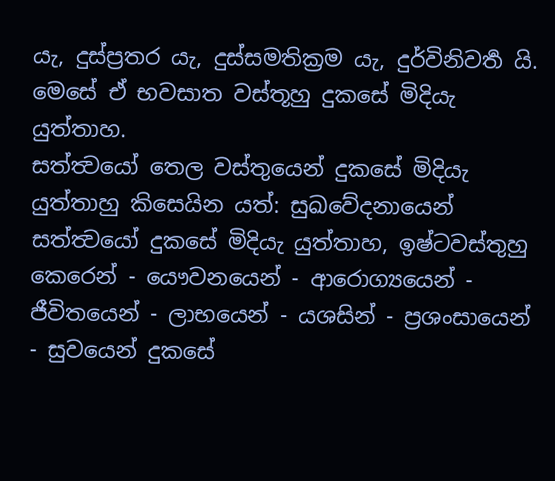යැ, දුස්ප්‍රතර යැ, දුස්සමතික්‍රම යැ, දුර්විනිවර්‍ත යි. මෙසේ ඒ භවසාත වස්තූහු දුකසේ මිදියැ යුත්තාහ.
සත්ත්‍වයෝ තෙල වස්තුයෙන් දුකසේ මිදියැ යුත්තාහු කිසෙයින යත්: සුඛවේදනායෙන් සත්ත්‍වයෝ දුකසේ මිදියැ යුත්තාහ, ඉෂ්ටවස්තුහු කෙරෙන් - යෞවනයෙන් - ආරොග්‍යයෙන් - ජීවිතයෙන් - ලාභයෙන් - යශසින් - ප්‍රශංසායෙන් - සුවයෙන් දුකසේ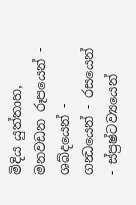මිදිය යුත්තාහ, මනවඩන රූපයෙන් - ශබ්දයෙන් - ගන්‍ධයෙන් - රසයෙන් - ස්ප්‍රෂ්ටව්‍යයෙන්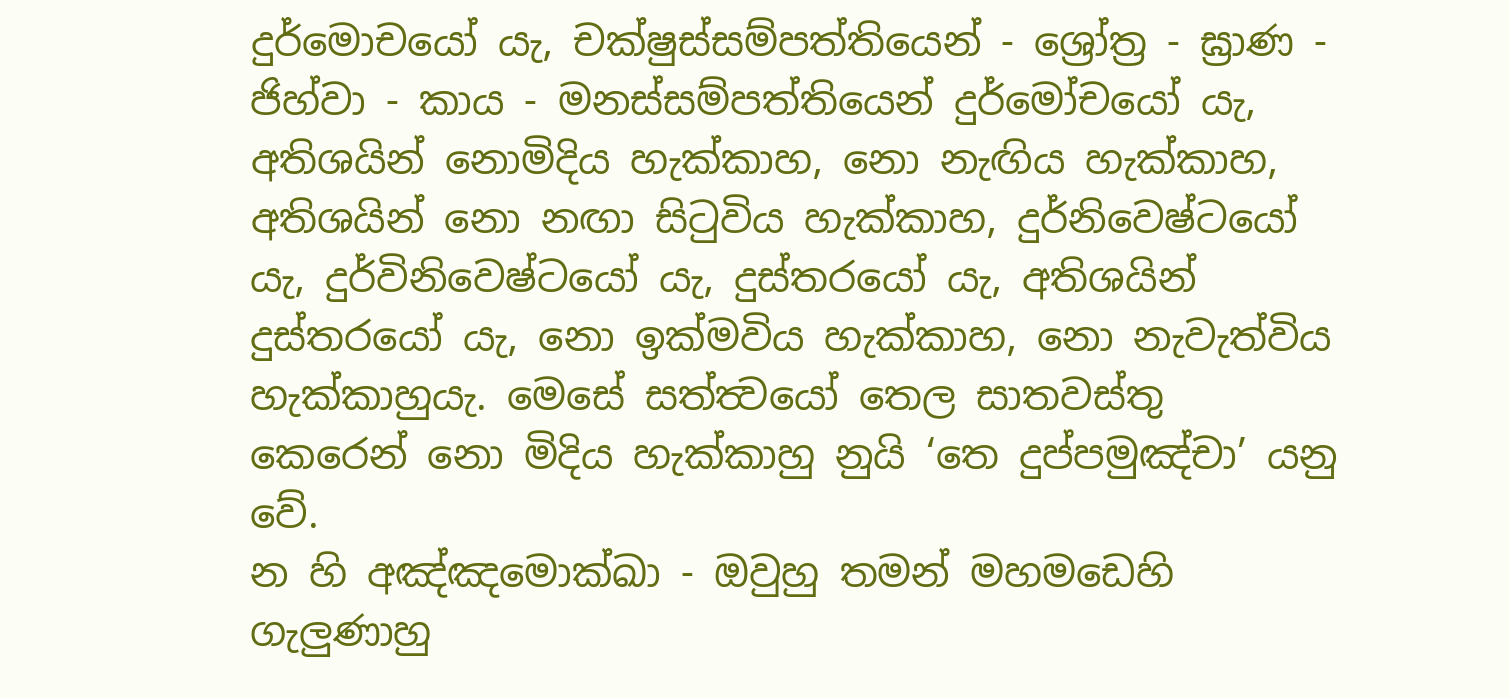දුර්මොචයෝ යැ, චක්ෂුස්සම්පත්තියෙන් - ශ්‍රෝත්‍ර - ඝ්‍රාණ - ජිහ්වා - කාය - මනස්සම්පත්තියෙන් දුර්මෝචයෝ යැ, අතිශයින් නොමිදිය හැක්කාහ, නො නැඟිය හැක්කාහ, අතිශයින් නො නඟා සිටුවිය හැක්කාහ, දුර්නිවෙෂ්ටයෝ යැ, දුර්විනිවෙෂ්ටයෝ යැ, දුස්තරයෝ යැ, අතිශයින් දුස්තරයෝ යැ, නො ඉක්මවිය හැක්කාහ, නො නැවැත්විය හැක්කාහුයැ. මෙසේ සත්ත්‍වයෝ තෙල සාතවස්තු කෙරෙන් නො මිදිය හැක්කාහු නුයි ‘තෙ දුප්පමුඤ්චා’ යනු වේ.
න හි අඤ්ඤමොක්ඛා - ඔවුහු තමන් මහමඩෙහි ගැලුණාහු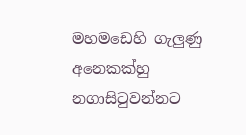මහමඩෙහි ගැලුණු අනෙකක්හු නගාසිටුවන්නට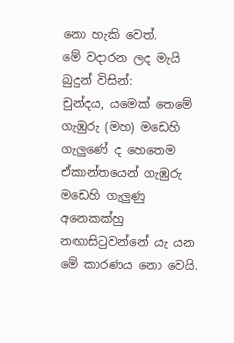නො හැකි වෙත්.
මේ වදාරන ලද මැයි බුදුන් විසින්:
චුන්දය, යමෙක් තෙමේ ගැඹුරු (මහ) මඩෙහි ගැලුණේ ද හෙතෙම ඒකාන්තයෙන් ගැඹුරු මඩෙහි ගැලුණු අනෙකක්හු නඟාසිටුවන්නේ යැ යන මේ කාරණය නො වෙයි.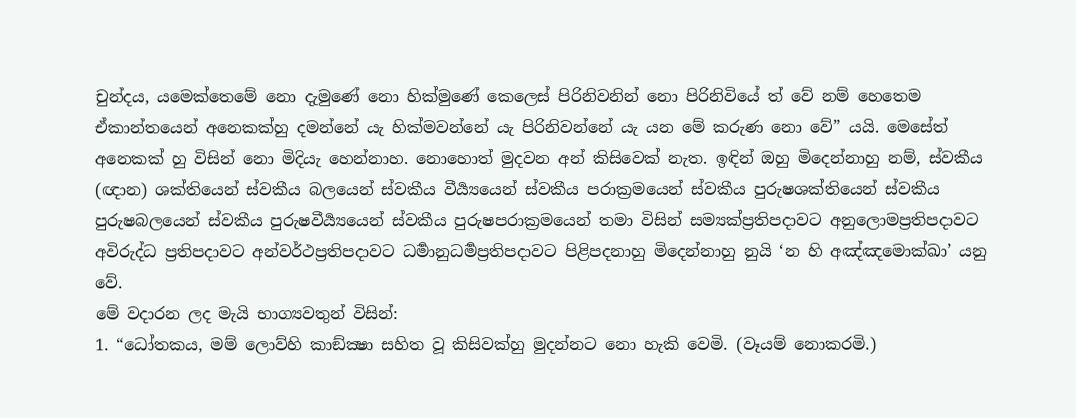චුන්දය, යමෙක්තෙමේ නො දැමුණේ නො හික්මුණේ කෙලෙස් පිරිනිවනින් නො පිරිනිවියේ ත් වේ නම් හෙතෙම ඒකාන්තයෙන් අනෙකක්හු දමන්නේ යැ හික්මවන්නේ යැ පිරිනිවන්නේ යැ යන මේ කරුණ නො වේ” යයි. මෙසේත් අනෙකක් හු විසින් නො මිදියැ හෙන්නාහ. නොහොත් මුදවන අන් කිසිවෙක් නැත. ඉඳින් ඔහු මිදෙන්නාහු නම්, ස්වකීය (ඥාන) ශක්තියෙන් ස්වකීය බලයෙන් ස්වකීය වීර්‍ය්‍යයෙන් ස්වකීය පරාක්‍රමයෙන් ස්වකීය පුරුෂශක්තියෙන් ස්වකීය පුරුෂබලයෙන් ස්වකීය පුරුෂවීර්‍ය්‍යයෙන් ස්වකීය පුරුෂපරාක්‍රමයෙන් තමා විසින් සම්‍යක්ප්‍රතිපදාවට අනුලොමප්‍රතිපදාවට අවිරුද්ධ ප්‍රතිපදාවට අන්වර්ථප්‍රතිපදාවට ධර්‍මානුධර්‍මප්‍රතිපදාවට පිළිපදනාහු මිදෙන්නාහු නුයි ‘න හි අඤ්ඤමොක්ඛා’ යනු වේ.
මේ වදාරන ලද මැයි භාග්‍යවතුන් විසින්:
1. “ධෝතකය, මම් ලොව්හි කාඞ්ක්‍ෂා සහිත වූ කිසිවක්හු මුදන්නට නො හැකි වෙමි. (වෑයම් නොකරමි.)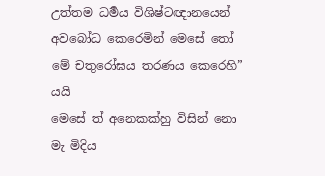උත්තම ධර්‍මය විශිෂ්ටඥානයෙන් අවබෝධ කෙරෙමින් මෙසේ තෝ මේ චතුරෝඝය තරණය කෙරෙහි” යයි
මෙසේ ත් අනෙකක්හු විසින් නො මැ මිදිය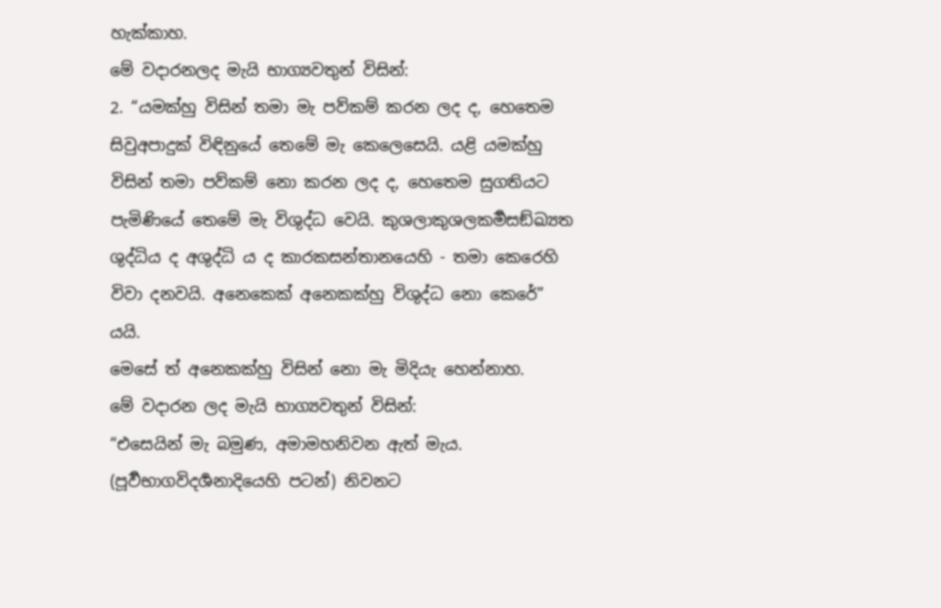හැක්කාහ.
මේ වදාරනලද මැයි භාග්‍යවතුන් විසින්:
2. “යමක්හු විසින් තමා මැ පව්කම් කරන ලද ද, හෙතෙම සිවුඅපාදුක් විඳිනුයේ තෙමේ මැ කෙලෙසෙයි. යළි යමක්හු විසින් තමා පව්කම් නො කරන ලද ද, හෙතෙම සුගතියට පැමිණියේ තෙමේ මැ විශුද්ධ වෙයි. කුශලාකුශලකර්‍මසඞ්ඛ්‍යත ශුද්ධිය ද අශුද්ධි ය ද කාරකසන්තානයෙහි - තමා කෙරෙහි විවා දනවයි. අනෙකෙක් අනෙකක්හු විශුද්ධ නො කෙරේ” යයි.
මෙසේ ත් අනෙකක්හු විසින් නො මැ මිදියැ හෙන්නාහ.
මේ වදාරන ලද මැයි භාග්‍යවතුන් විසින්:
“එසෙයින් මැ බමුණ, අමාමහනිවන ඇත් මැය. (පූර්‍වභාගවිදර්‍ශනාදියෙහි පටන්) නිවනට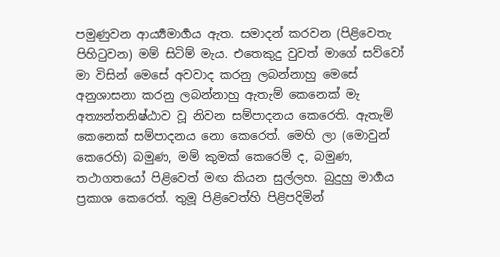පමුණුවන ආර්‍ය්‍යමාර්‍ගය ඇත. සමාදන් කරවන (පිළිවෙතැ පිහිටුවන) මම් සිටිම් මැය. එතෙකුදු වුවත් මාගේ සව්වෝ මා විසින් මෙසේ අවවාද කරනු ලබන්නාහු මෙසේ අනුශාසනා කරනු ලබන්නාහු ඇතැම් කෙනෙක් මැ අත්‍යන්තනිෂ්ඨාව වූ නිවන සම්පාදනය කෙරෙති. ඇතැම් කෙනෙක් සම්පාදනය නො කෙරෙත්. මෙහි ලා (මොවුන් කෙරෙහි) බමුණ, මම් කුමක් කෙරෙම් ද, බමුණ, තථාගතයෝ පිළිවෙත් මඟ කියන සුල්ලහ. බුදුහු මාර්‍ගය ප්‍රකාශ කෙරෙත්. තුමූ පිළිවෙත්හි පිළිපදිමින්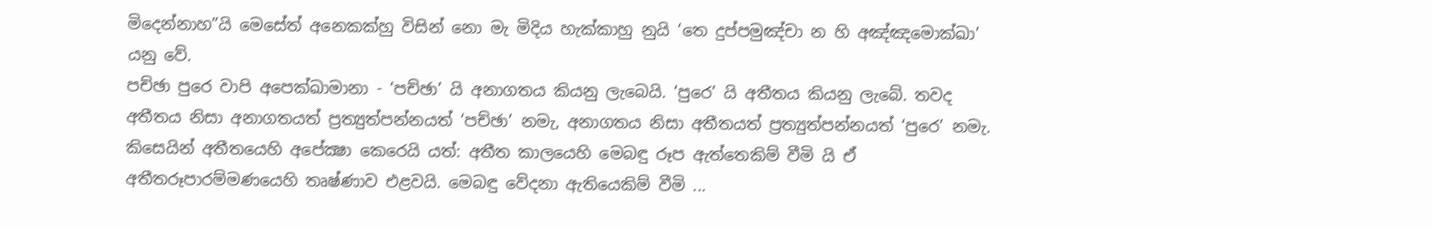මිදෙන්නාහ”යි මෙසේත් අනෙකක්හු විසින් නො මැ මිදිය හැක්කාහු නුයි ‘තෙ දුප්පමුඤ්චා න හි අඤ්ඤමොක්ඛා’ යනු වේ.
පච්ඡා පුරෙ වාපි අපෙක්ඛාමානා - ‘පච්ඡා’ යි අනාගතය කියනු ලැබෙයි. ‘පුරෙ’ යි අතීතය කියනු ලැබේ. තවද අතීතය නිසා අනාගතයත් ප්‍රත්‍යුත්පන්නයත් ‘පච්ඡා’ නමැ, අනාගතය නිසා අතීතයත් ප්‍රත්‍යුත්පන්නයත් ‘පුරෙ’ නමැ. කිසෙයින් අතීතයෙහි අපේක්‍ෂා කෙරෙයි යත්: අතීත කාලයෙහි මෙබඳු රූප ඇත්තෙකිම් වීමි යි ඒ අතීතරූපාරම්මණයෙහි තෘෂ්ණාව එළවයි. මෙබඳු වේදනා ඇතියෙකිම් වීමි ...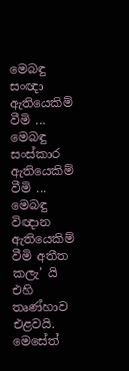මෙබඳු සංඥා ඇතියෙකිම් වීමි ... මෙබඳු සංස්කාර ඇතියෙකිම් වීමි ... මෙබඳු විඥාන ඇතියෙකිම් වීමි අතීත කලැ’ යි එහි තෘණ්හාව එළවයි. මෙසේත්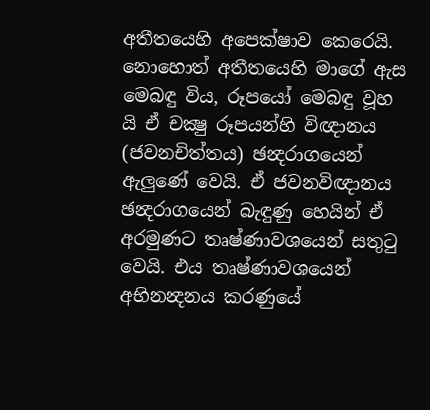අතීතයෙහි අපෙක්ෂාව කෙරෙයි. නොහොත් අතීතයෙහි මාගේ ඇස මෙබඳු විය, රූපයෝ මෙබඳු වූහ යි ඒ චක්‍ෂු රූපයන්හි විඥානය (ජවනචිත්තය) ඡන්‍දරාගයෙන් ඇලුණේ වෙයි. ඒ ජවනවිඥානය ඡන්‍දරාගයෙන් බැඳුණු හෙයින් ඒ අරමුණට තෘෂ්ණාවශයෙන් සතුටු වෙයි. එය තෘෂ්ණාවශයෙන් අභිනන්‍දනය කරණුයේ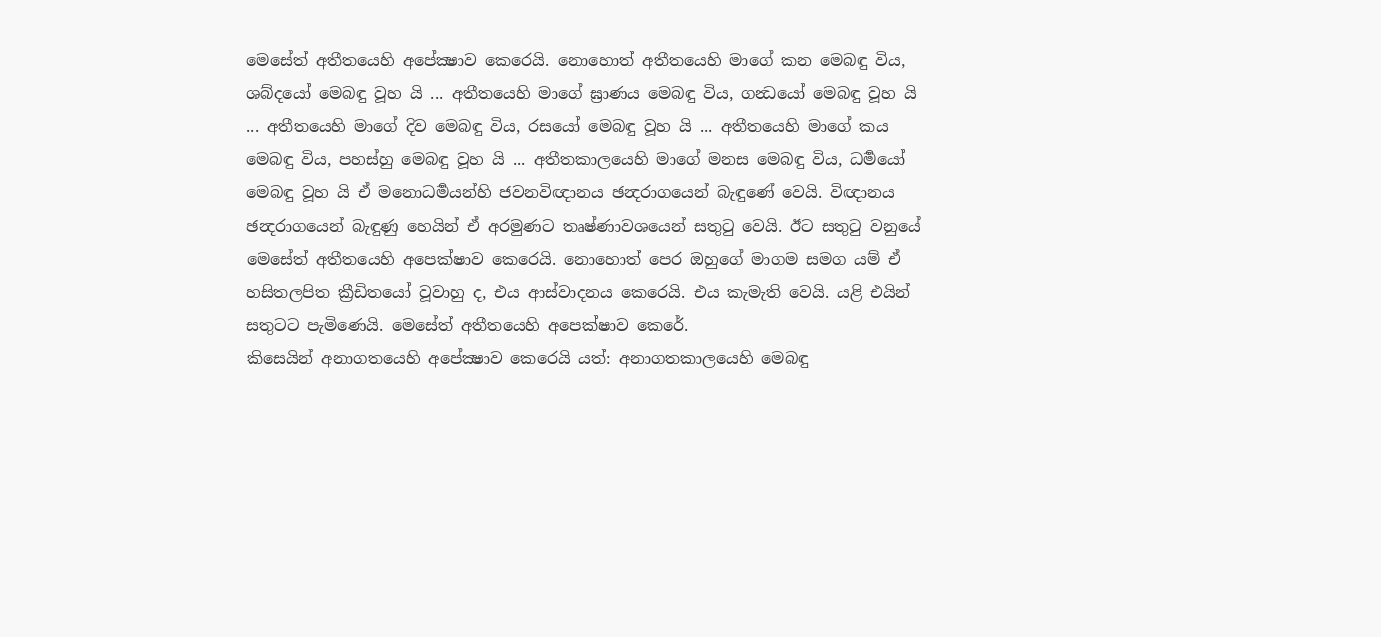මෙසේත් අතීතයෙහි අපේක්‍ෂාව කෙරෙයි. නොහොත් අතීතයෙහි මාගේ කන මෙබඳු විය, ශබ්දයෝ මෙබඳු වූහ යි ... අතීතයෙහි මාගේ ඝ්‍රාණය මෙබඳු විය, ගන්‍ධයෝ මෙබඳු වූහ යි ... අතීතයෙහි මාගේ දිව මෙබඳු විය, රසයෝ මෙබඳු වූහ යි ... අතීතයෙහි මාගේ කය මෙබඳු විය, පහස්හු මෙබඳු වූහ යි ... අතීතකාලයෙහි මාගේ මනස මෙබඳු විය, ධර්‍මයෝ මෙබඳු වූහ යි ඒ මනොධර්‍මයන්හි ජවනවිඥානය ඡන්‍දරාගයෙන් බැඳුණේ වෙයි. විඥානය ඡන්‍දරාගයෙන් බැඳුණු හෙයින් ඒ අරමුණට තෘෂ්ණාවශයෙන් සතුටු වෙයි. ඊට සතුටු වනුයේ මෙසේත් අතීතයෙහි අපෙක්ෂාව කෙරෙයි. නොහොත් පෙර ඔහුගේ මාගම සමග යම් ඒ හසිතලපිත ක්‍රීඩිතයෝ වූවාහු ද, එය ආස්වාදනය කෙරෙයි. එය කැමැති වෙයි. යළි එයින් සතුටට පැමිණෙයි. මෙසේත් අතීතයෙහි අපෙක්ෂාව කෙරේ.
කිසෙයින් අනාගතයෙහි අපේක්‍ෂාව කෙරෙයි යත්: අනාගතකාලයෙහි මෙබඳු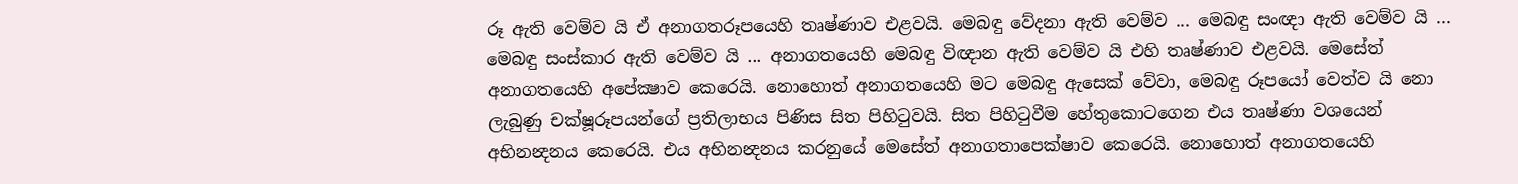රූ ඇති වෙම්ව යි ඒ අනාගතරූපයෙහි තෘෂ්ණාව එළවයි. මෙබඳු වේදනා ඇති වෙම්ව ... මෙබඳු සංඥා ඇති වෙම්ව යි ... මෙබඳු සංස්කාර ඇති වෙම්ව යි ... අනාගතයෙහි මෙබඳු විඥාන ඇති වෙම්ව යි එහි තෘෂ්ණාව එළවයි. මෙසේත් අනාගතයෙහි අපේක්‍ෂාව කෙරෙයි. නොහොත් අනාගතයෙහි මට මෙබඳු ඇසෙක් වේවා, මෙබඳු රූපයෝ වෙත්ව යි නො ලැබුණු චක්ෂූරූපයන්ගේ ප්‍රතිලාභය පිණිස සිත පිහිටුවයි. සිත පිහිටුවීම හේතුකොටගෙන එය තෘෂ්ණා වශයෙන් අභිනන්‍දනය කෙරෙයි. එය අභිනන්‍දනය කරනුයේ මෙසේත් අනාගතාපෙක්ෂාව කෙරෙයි. නොහොත් අනාගතයෙහි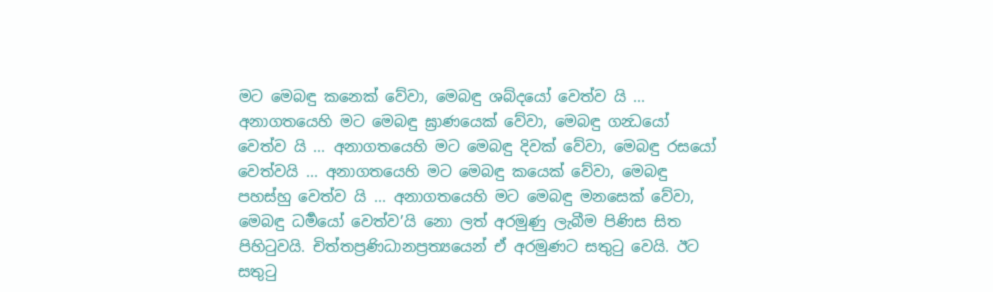මට මෙබඳු කනෙක් වේවා, මෙබඳු ශබ්දයෝ වෙත්ව යි ... අනාගතයෙහි මට මෙබඳු ඝ්‍රාණයෙක් වේවා, මෙබඳු ගන්‍ධයෝ වෙත්ව යි ... අනාගතයෙහි මට මෙබඳු දිවක් වේවා, මෙබඳු රසයෝ වෙත්වයි ... අනාගතයෙහි මට මෙබඳු කයෙක් වේවා, මෙබඳු පහස්හු වෙත්ව යි ... අනාගතයෙහි මට මෙබඳු මනසෙක් වේවා, මෙබඳු ධර්‍මයෝ වෙත්ව’යි නො ලත් අරමුණු ලැබීම පිණිස සිත පිහිටුවයි. චිත්තප්‍රණිධානප්‍රත්‍යයෙන් ඒ අරමුණට සතුටු වෙයි. ඊට සතුටු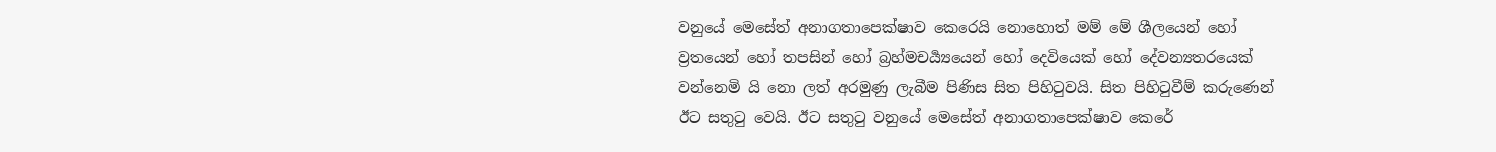වනුයේ මෙසේත් අනාගතාපෙක්ෂාව කෙරෙයි නොහොත් මම් මේ ශීලයෙන් හෝ ව්‍රතයෙන් හෝ තපසින් හෝ බ්‍රහ්මචර්‍ය්‍යයෙන් හෝ දෙවියෙක් හෝ දේවන්‍යතරයෙක් වන්නෙමි යි නො ලත් අරමුණු ලැබීම පිණිස සිත පිහිටුවයි. සිත පිහිටුවීම් කරුණෙන් ඊට සතුටු වෙයි. ඊට සතුටු වනුයේ මෙසේත් අනාගතාපෙක්ෂාව කෙරේ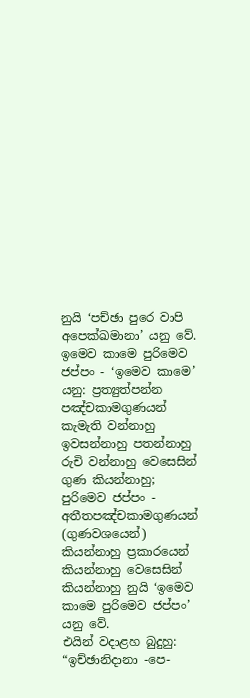නුයි ‘පච්ඡා පුරෙ වාපි අපෙක්ඛමානා’ යනු වේ.
ඉමෙව කාමෙ පුරිමෙව ජප්පං - ‘ඉමෙව කාමෙ’ යනු: ප්‍රත්‍යුත්පන්න පඤ්චකාමගුණයන් කැමැති වන්නාහු ඉවසන්නාහු පතන්නාහු රුචි වන්නාහු වෙසෙසින් ගුණ කියන්නාහු; පුරිමෙව ජප්පං - අතීතපඤ්චකාමගුණයන් (ගුණවශයෙන්) කියන්නාහු ප්‍රකාරයෙන් කියන්නාහු වෙසෙසින් කියන්නාහු නුයි ‘ඉමෙව කාමෙ පුරිමෙව ජප්පං’ යනු වේ.
එයින් වදාළහ බුදුහු:
“ඉච්ඡානිදානා -පෙ-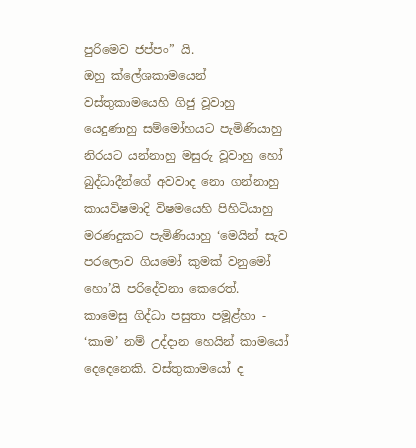පුරිමෙව ජප්පං” යි.
ඔහු ක්ලේශකාමයෙන් වස්තුකාමයෙහි ගිජු වූවාහු යෙදුණාහු සම්මෝහයට පැමිණියාහු නිරයට යන්නාහු මසුරු වූවාහු හෝ බුද්ධාදීන්ගේ අවවාද නො ගන්නාහු කායවිෂමාදි විෂමයෙහි පිහිටියාහු මරණදුකට පැමිණියාහු ‘මෙයින් සැව පරලොව ගියමෝ කුමක් වනුමෝ හො’යි පරිදේවනා කෙරෙත්.
කාමෙසු ගිද්ධා පසුතා පමූළ්හා - ‘කාම’ නම් උද්දාන හෙයින් කාමයෝ දෙදෙනෙකි. වස්තුකාමයෝ ද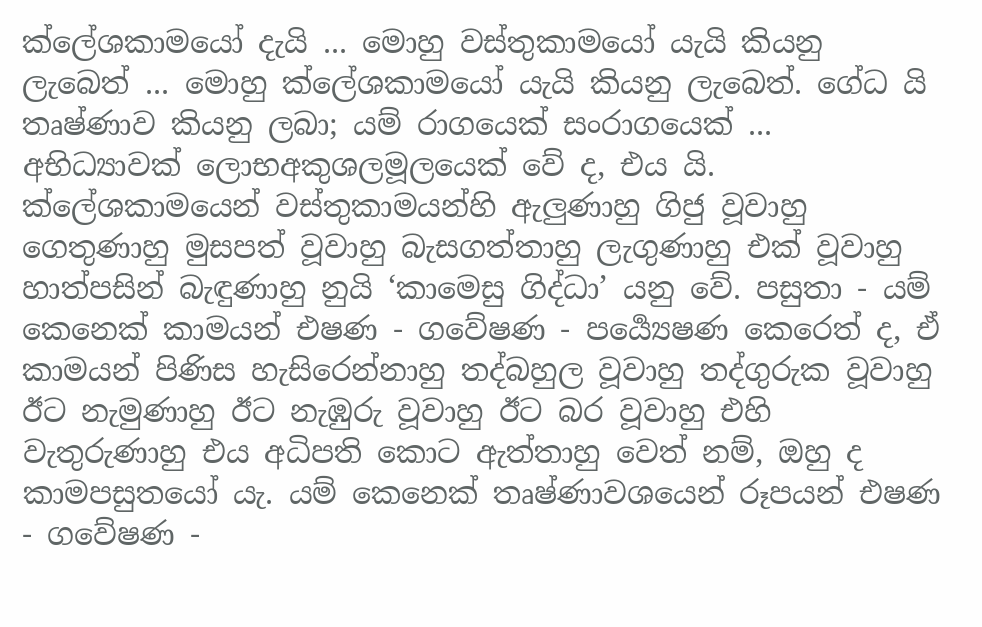ක්ලේශකාමයෝ දැයි ... මොහු වස්තුකාමයෝ යැයි කියනු ලැබෙත් ... මොහු ක්ලේශකාමයෝ යැයි කියනු ලැබෙත්. ගේධ යි තෘෂ්ණාව කියනු ලබා; යම් රාගයෙක් සංරාගයෙක් ... අභිධ්‍යාවක් ලොභඅකුශලමූලයෙක් වේ ද, එය යි. ක්ලේශකාමයෙන් වස්තුකාමයන්හි ඇලුණාහු ගිජු වූවාහු ගෙතුණාහු මුසපත් වූවාහු බැසගත්තාහු ලැගුණාහු එක් වූවාහු හාත්පසින් බැඳුණාහු නුයි ‘කාමෙසු ගිද්ධා’ යනු වේ. පසුතා - යම් කෙනෙක් කාමයන් එෂණ - ගවේෂණ - පර්‍ය්‍යෙෂණ කෙරෙත් ද, ඒ කාමයන් පිණිස හැසිරෙන්නාහු තද්බහුල වූවාහු තද්ගුරුක වූවාහු ඊට නැමුණාහු ඊට නැඹුරු වූවාහු ඊට බර වූවාහු එහි වැතුරුණාහු එය අධිපති කොට ඇත්තාහු වෙත් නම්, ඔහු ද කාමපසුතයෝ යැ. යම් කෙනෙක් තෘෂ්ණාවශයෙන් රූපයන් එෂණ - ගවේෂණ -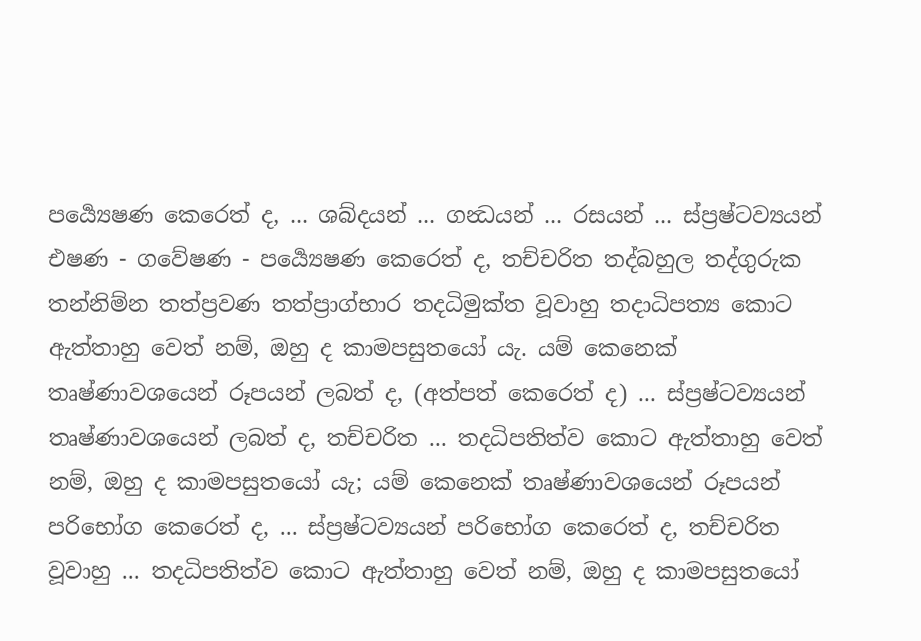පර්‍ය්‍යෙෂණ කෙරෙත් ද, ... ශබ්දයන් ... ගන්‍ධයන් ... රසයන් ... ස්ප්‍රෂ්ටව්‍යයන් එෂණ - ගවේෂණ - පර්‍ය්‍යෙෂණ කෙරෙත් ද, තච්චරිත තද්බහුල තද්ගුරුක තන්නිම්න තත්ප්‍රවණ තත්ප්‍රාග්භාර තදධිමුක්ත වූවාහු තදාධිපත්‍ය කොට ඇත්තාහු වෙත් නම්, ඔහු ද කාමපසුතයෝ යැ. යම් කෙනෙක් තෘෂ්ණාවශයෙන් රූපයන් ලබත් ද, (අත්පත් කෙරෙත් ද) ... ස්ප්‍රෂ්ටව්‍යයන් තෘෂ්ණාවශයෙන් ලබත් ද, තච්චරිත ... තදධිපතිත්ව කොට ඇත්තාහු වෙත් නම්, ඔහු ද කාමපසුතයෝ යැ; යම් කෙනෙක් තෘෂ්ණාවශයෙන් රූපයන් පරිභෝග කෙරෙත් ද, ... ස්ප්‍රෂ්ටව්‍යයන් පරිභෝග කෙරෙත් ද, තච්චරිත වූවාහු ... තදධිපතිත්ව කොට ඇත්තාහු වෙත් නම්, ඔහු ද කාමපසුතයෝ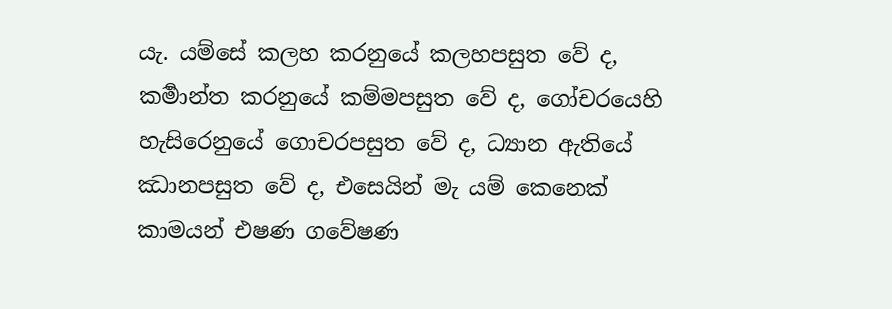යැ. යම්සේ කලහ කරනුයේ කලහපසුත වේ ද, කර්‍මාන්ත කරනුයේ කම්මපසුත වේ ද, ගෝචරයෙහි හැසිරෙනුයේ ගොචරපසුත වේ ද, ධ්‍යාන ඇතියේ ඣානපසුත වේ ද, එසෙයින් මැ යම් කෙනෙක් කාමයන් එෂණ ගවේෂණ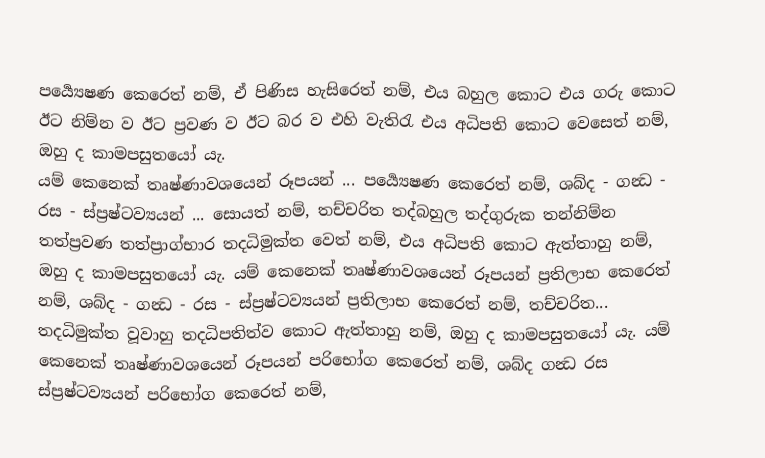පර්‍ය්‍යෙෂණ කෙරෙත් නම්, ඒ පිණිස හැසිරෙත් නම්, එය බහුල කොට එය ගරු කොට ඊට නිම්න ව ඊට ප්‍රවණ ව ඊට බර ව එහි වැතිරැ එය අධිපති කොට වෙසෙත් නම්, ඔහු ද කාමපසුතයෝ යැ.
යම් කෙනෙක් තෘෂ්ණාවශයෙන් රූපයන් ... පර්‍ය්‍යෙෂණ කෙරෙත් නම්, ශබ්ද - ගන්‍ධ - රස - ස්ප්‍රෂ්ටව්‍යයන් ... සොයත් නම්, තච්චරිත තද්බහුල තද්ගුරුක තන්නිම්න තත්ප්‍රවණ තත්ප්‍රාග්භාර තදධිමුක්ත වෙත් නම්, එය අධිපති කොට ඇත්තාහු නම්, ඔහු ද කාමපසුතයෝ යැ. යම් කෙනෙක් තෘෂ්ණාවශයෙන් රූපයන් ප්‍රතිලාභ කෙරෙත් නම්, ශබ්ද - ගන්‍ධ - රස - ස්ප්‍රෂ්ටව්‍යයන් ප්‍රතිලාභ කෙරෙත් නම්, තච්චරිත... තදධිමුක්ත වූවාහු තදධිපතිත්ව කොට ඇත්තාහු නම්, ඔහු ද කාමපසුතයෝ යැ. යම් කෙනෙක් තෘෂ්ණාවශයෙන් රූපයන් පරිභෝග කෙරෙත් නම්, ශබ්ද ගන්‍ධ රස ස්ප්‍රෂ්ටව්‍යයන් පරිභෝග කෙරෙත් නම්,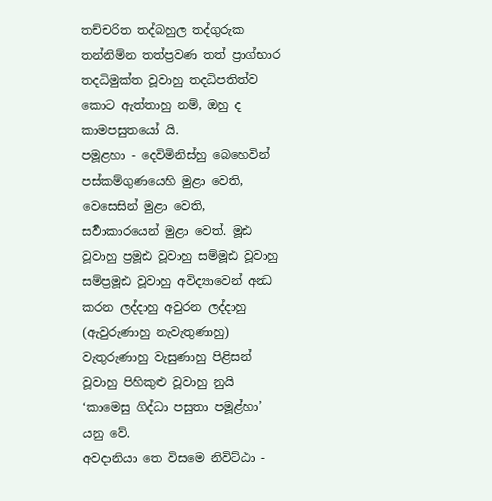තච්චරිත තද්බහුල තද්ගුරුක තන්නිම්න තත්ප්‍රවණ තත් ප්‍රාග්භාර තදධිමුක්ත වූවාහු තදධිපතිත්ව කොට ඇත්තාහු නම්, ඔහු ද කාමපසුතයෝ යි.
පමූළහා - දෙවිමිනිස්හු බෙහෙවින් පස්කම්ගුණයෙහි මුළා වෙති, වෙසෙසින් මුළා වෙති, සර්‍වාකාරයෙන් මුළා වෙත්. මූඪ වූවාහු ප්‍රමූඪ වූවාහු සම්මූඪ වූවාහු සම්ප්‍රමූඪ වූවාහු අවිද්‍යාවෙන් අන්‍ධ කරන ලද්දාහු අවුරන ලද්දාහු (ඇවුරුණාහු නැවැතුණාහු) වැතුරුණාහු වැසුණාහු පිළිසන් වූවාහු පිහිකුළු වූවාහු නුයි ‘කාමෙසු ගිද්ධා පසුතා පමූළ්හා’ යනු වේ.
අවදානියා තෙ විසමෙ නිවිට්ඨා -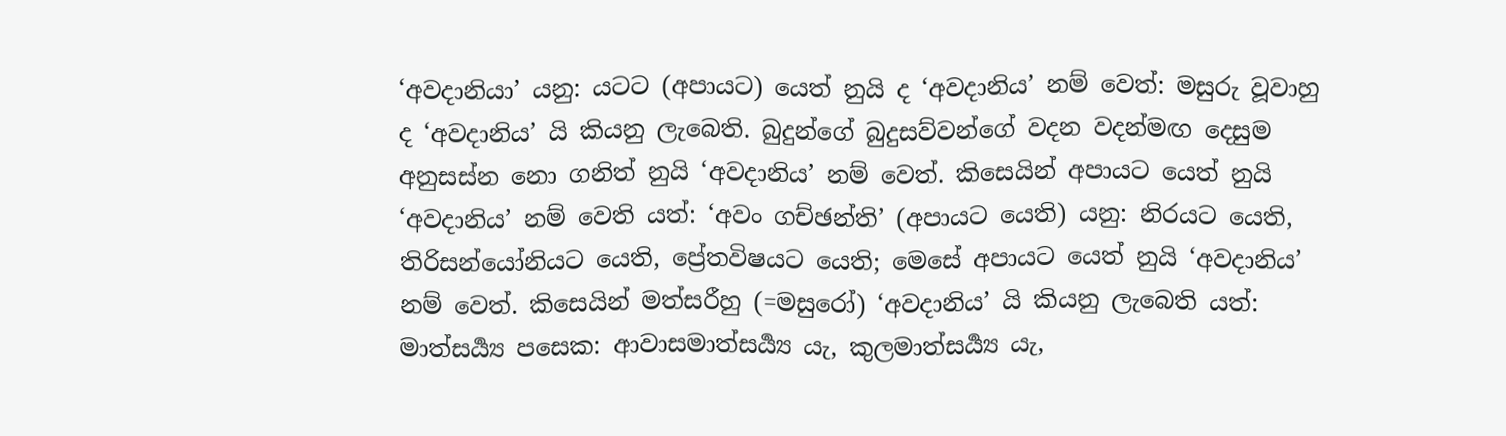‘අවදානියා’ යනු: යටට (අපායට) යෙත් නුයි ද ‘අවදානිය’ නම් වෙත්: මසුරු වූවාහු ද ‘අවදානිය’ යි කියනු ලැබෙති. බුදුන්ගේ බුදුසව්වන්ගේ වදන වදන්මඟ දෙසුම අනුසස්න නො ගනිත් නුයි ‘අවදානිය’ නම් වෙත්. කිසෙයින් අපායට යෙත් නුයි ‘අවදානිය’ නම් වෙති යත්: ‘අවං ගච්ඡන්ති’ (අපායට යෙති) යනු: නිරයට යෙති, තිරිසන්යෝනියට යෙති, ප්‍රේතවිෂයට යෙති; මෙසේ අපායට යෙත් නුයි ‘අවදානිය’ නම් වෙත්. කිසෙයින් මත්සරීහු (=මසුරෝ) ‘අවදානිය’ යි කියනු ලැබෙති යත්: මාත්සර්‍ය්‍ය පසෙක: ආවාසමාත්සර්‍ය්‍ය යැ, කුලමාත්සර්‍ය්‍ය යැ,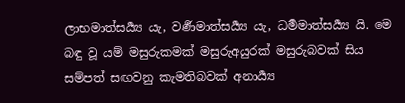ලාභමාත්සර්‍ය්‍ය යැ, වර්‍ණමාත්සර්‍ය්‍ය යැ, ධර්‍මමාත්සර්‍ය්‍ය යි. මෙ බඳු වූ යම් මසුරුකමක් මසුරුඅයුරක් මසුරුබවක් සිය සම්පත් සඟවනු කැමතිබවක් අනාර්‍ය්‍ය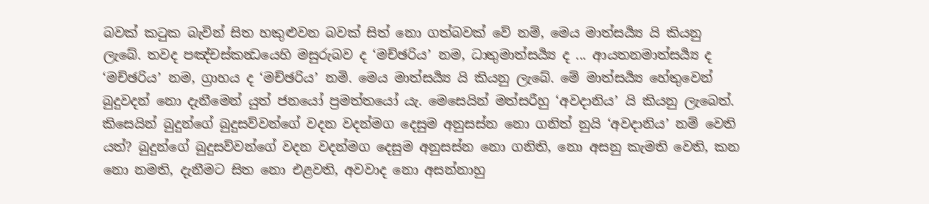බවක් කටුක බැවින් සිත හකුළුවන බවක් සිත් නො ගත්බවක් වේ නම්, මෙය මාත්සර්‍ය්‍ය යි කියනු ලැබේ. තවද පඤ්චස්කන්‍ධයෙහි මසුරුබව ද ‘මච්ඡරිය’ නම, ධාතුමාත්සර්‍ය්‍ය ද ... ආයතනමාත්සර්‍ය්‍ය ද ‘මච්ඡරිය’ නම, ග්‍රාහය ද ‘මච්ඡරිය’ නමි. මෙය මාත්සර්‍ය්‍ය යි කියනු ලැබේ. මේ මාත්සර්‍ය්‍ය හේතුවෙන් බුදුවදන් නො දැනීමෙන් යුත් ජනයෝ ප්‍රමත්තයෝ යැ. මෙසෙයින් මත්සරීහු ‘අවදානිය’ යි කියනු ලැබෙත්. කිසෙයින් බුදුන්ගේ බුදුසව්වන්ගේ වදන වදන්මග දෙසුම අනුසස්න නො ගනිත් නුයි ‘අවදානිය’ නම් වෙති යත්? බුදුන්ගේ බුදුසව්වන්ගේ වදන වදන්මග දෙසුම අනුසස්න නො ගනිති, නො අසනු කැමති වෙති, කන නො නමති, දැනීමට සිත නො එළවති, අවවාද නො අසන්නාහු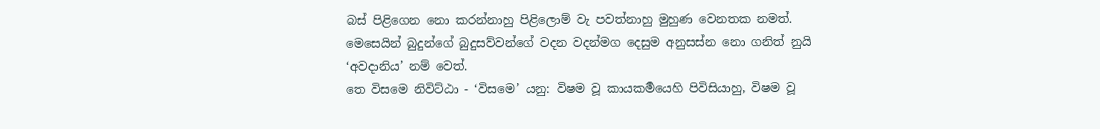බස් පිළිගෙන නො කරන්නාහු පිළිලොම් වැ පවත්නාහු මුහුණ වෙනතක නමත්. මෙසෙයින් බුදුන්ගේ බුදුසව්වන්ගේ වදන වදන්මග දෙසුම අනුසස්න නො ගනිත් නුයි ‘අවදානිය’ නම් වෙත්.
තෙ විසමෙ නිවිට්ඨා - ‘විසමෙ’ යනු: විෂම වූ කායකර්‍මයෙහි පිවිසියාහු, විෂම වූ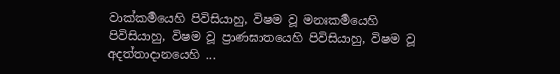වාක්කර්‍මයෙහි පිවිසියාහු, විෂම වූ මනඃකර්‍මයෙහි පිවිසියාහු, විෂම වූ ප්‍රාණඝාතයෙහි පිවිසියාහු, විෂම වූ අදත්තාදානයෙහි ...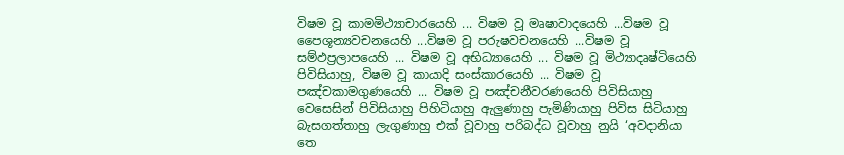විෂම වූ කාමමිථ්‍යාචාරයෙහි ... විෂම වූ මෘෂාවාදයෙහි ...විෂම වූ පෛශූන්‍යවචනයෙහි ...විෂම වූ පරුෂවචනයෙහි ...විෂම වූ සම්ඵප්‍රලාපයෙහි ... විෂම වූ අභිධ්‍යායෙහි ... විෂම වූ මිථ්‍යාදෘෂ්ටියෙහි පිවිසියාහු, විෂම වූ කායාදි සංස්කාරයෙහි ... විෂම වූ පඤ්චකාමගුණයෙහි ... විෂම වූ පඤ්චනීවරණයෙහි පිවිසියාහු වෙසෙසින් පිවිසියාහු පිහිටියාහු ඇලුණාහු පැමිණියාහු පිවිස සිටියාහු බැසගත්තාහු ලැගුණාහු එක් වූවාහු පරිබද්ධ වූවාහු නුයි ‘අවදානියා තෙ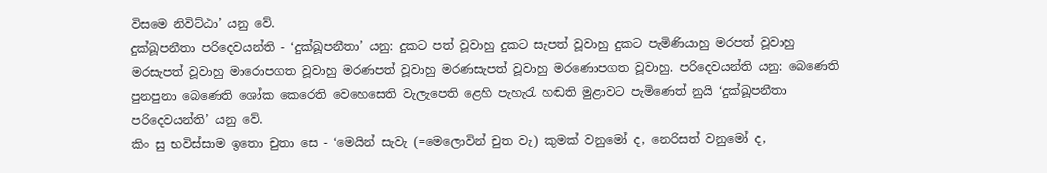විසමෙ නිවිට්ඨා’ යනු වේ.
දුක්ඛූපනීතා පරිදෙවයන්ති - ‘දුක්ඛූපනීතා’ යනු: දුකට පත් වූවාහු දුකට සැපත් වූවාහු දුකට පැමිණියාහු මරපත් වූවාහු මරසැපත් වූවාහු මාරොපගත වූවාහු මරණපත් වූවාහු මරණසැපත් වූවාහු මරණොපගත වූවාහු. පරිදෙවයන්ති යනු: බෙණෙති පුනපුනා බෙණෙති ශෝක කෙරෙති වෙහෙසෙති වැලැපෙති ළෙහි පැහැරැ හඬති මුළාවට පැමිණෙත් නුයි ‘දුක්ඛූපනීතා පරිදෙවයන්ති’ යනු වේ.
කිං සු භවිස්සාම ඉතො චුතා සෙ - ‘මෙයින් සැවැ (=මෙලොවින් චුත වැ) කුමක් වනුමෝ ද, නෙරිසත් වනුමෝ ද,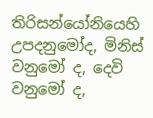තිරිසන්යෝනියෙහි උපදනුමෝද, මිනිස් වනුමෝ ද, දෙවි වනුමෝ ද,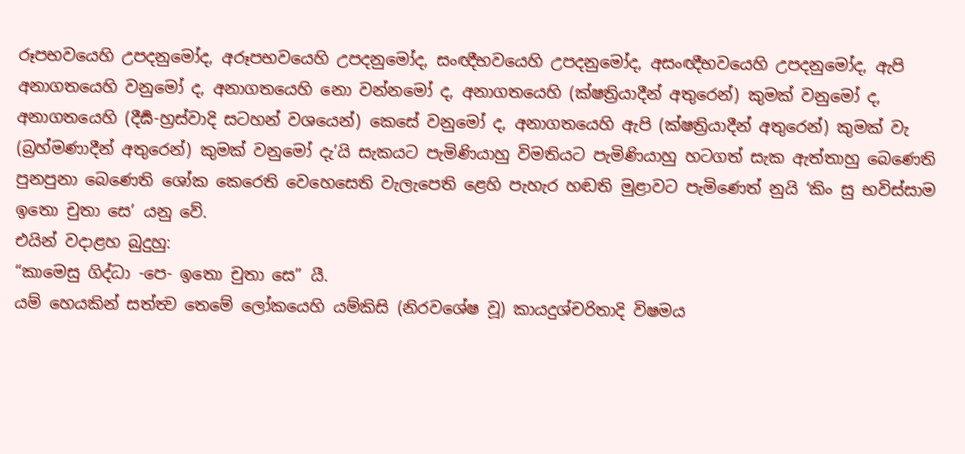රූපභවයෙහි උපදනුමෝද, අරූපභවයෙහි උපදනුමෝද, සංඥීභවයෙහි උපදනුමෝද, අසංඥීභවයෙහි උපදනුමෝද, ඇපි අනාගතයෙහි වනුමෝ ද, අනාගතයෙහි නො වන්නමෝ ද, අනාගතයෙහි (ක්ෂත්‍රියාදීන් අතුරෙන්) කුමක් වනුමෝ ද, අනාගතයෙහි (දීර්‍ඝ-හ්‍රස්වාදි සටහන් වශයෙන්) කෙසේ වනුමෝ ද, අනාගතයෙහි ඇපි (ක්ෂත්‍රියාදීන් අතුරෙන්) කුමක් වැ (බ්‍රහ්මණාදීන් අතුරෙන්) කුමක් වනුමෝ දැ’යි සැකයට පැමිණියාහු විමතියට පැමිණියාහු හටගත් සැක ඇත්තාහු බෙණෙති පුනපුනා බෙණෙති ශෝක කෙරෙති වෙහෙසෙති වැලැපෙති ළෙහි පැහැර හඬති මුළාවට පැමිණෙත් නුයි ‘කිං සු භවිස්සාම ඉතො චුතා සෙ’ යනු වේ.
එයින් වදාළහ බුදුහු:
“කාමෙසු ගිද්ධා -පෙ- ඉතො චුතා සෙ” යී.
යම් හෙයකින් සත්ත්‍ව තෙමේ ලෝකයෙහි යම්කිසි (නිරවශේෂ වූ) කායදුශ්චරිතාදි විෂමය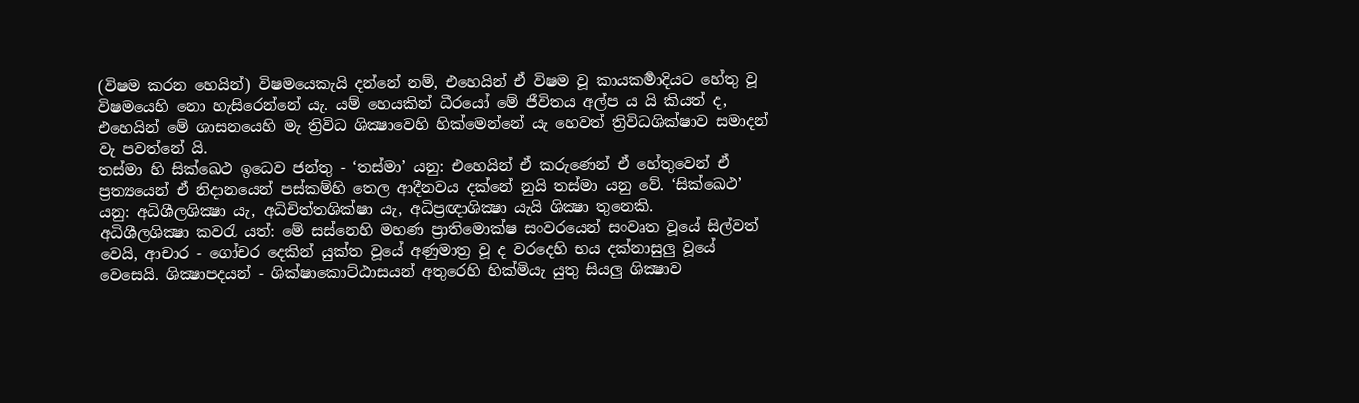(විෂම කරන හෙයින්) විෂමයෙකැයි දන්නේ නම්, එහෙයින් ඒ විෂම වූ කායකර්‍මාදියට හේතු වූ විෂමයෙහි නො හැසිරෙන්නේ යැ. යම් හෙයකින් ධීරයෝ මේ ජීවිතය අල්ප ය යි කියත් ද, එහෙයින් මේ ශාසනයෙහි මැ ත්‍රිවිධ ශික්‍ෂාවෙහි හික්මෙන්නේ යැ හෙවත් ත්‍රිවිධශික්ෂාව සමාදන් වැ පවත්නේ යි.
තස්මා හි සික්ඛෙථ ඉධෙව ජන්තු - ‘තස්මා’ යනු: එහෙයින් ඒ කරුණෙන් ඒ හේතුවෙන් ඒ ප්‍රත්‍යයෙන් ඒ නිදානයෙන් පස්කම්හි තෙල ආදීනවය දක්නේ නුයි තස්මා යනු වේ. ‘සික්ඛෙථ’ යනු: අධිශීලශික්‍ෂා යැ, අධිචිත්තශික්ෂා යැ, අධිප්‍රඥාශික්‍ෂා යැයි ශික්‍ෂා තුනෙකි.
අධිශීලශික්‍ෂා කවරැ යත්: මේ සස්නෙහි මහණ ප්‍රාතිමොක්ෂ සංවරයෙන් සංවෘත වූයේ සිල්වත් වෙයි, ආචාර - ගෝචර දෙකින් යුක්ත වූයේ අණුමාත්‍ර වූ ද වරදෙහි භය දක්නාසුලු වූයේ වෙසෙයි. ශික්‍ෂාපදයන් - ශික්ෂාකොට්ඨාසයන් අතුරෙහි හික්මියැ යුතු සියලු ශික්‍ෂාව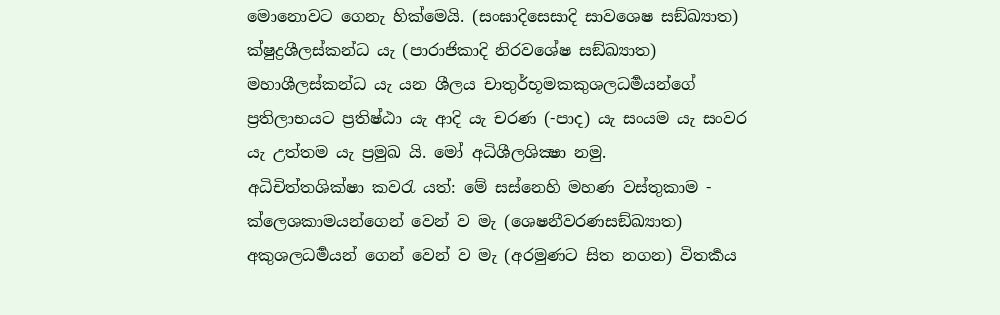මොනොවට ගෙනැ හික්මෙයි. (සංඝාදිසෙසාදි සාවශෙෂ සඞ්ඛ්‍යාත) ක්ෂුද්‍රශීලස්කන්ධ යැ (පාරාජිකාදි නිරවශේෂ සඞ්ඛ්‍යාත) මහාශීලස්කන්ධ යැ යන ශීලය චාතුර්භූමකකුශලධර්‍මයන්ගේ ප්‍රතිලාභයට ප්‍රතිෂ්ඨා යැ ආදි යැ චරණ (-පාද) යැ සංයම යැ සංවර යැ උත්තම යැ ප්‍රමුඛ යි. මෝ අධිශීලශික්‍ෂා නමු.
අධිචිත්තශික්ෂා කවරැ යත්: මේ සස්නෙහි මහණ වස්තුකාම - ක්ලෙශකාමයන්ගෙන් වෙන් ව මැ (ශෙෂනීවරණසඞ්ඛ්‍යාත) අකුශලධර්‍මයන් ගෙන් වෙන් ව මැ (අරමුණට සිත නගන) විතර්‍කය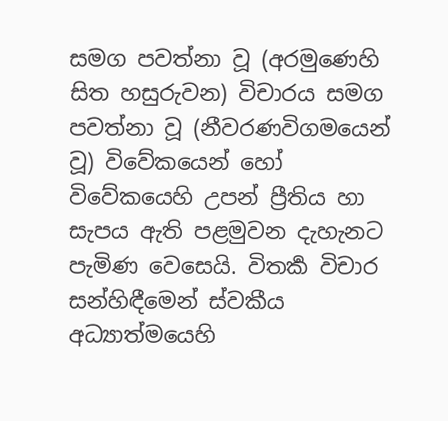සමග පවත්නා වූ (අරමුණෙහි සිත හසුරුවන) විචාරය සමග පවත්නා වූ (නීවරණවිගමයෙන් වූ) විවේකයෙන් හෝ විවේකයෙහි උපන් ප්‍රීතිය හා සැපය ඇති පළමුවන දැහැනට පැමිණ වෙසෙයි. විතර්‍ක විචාර සන්හිඳීමෙන් ස්වකීය අධ්‍යාත්මයෙහි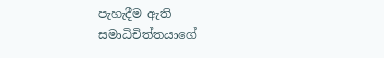පැහැදීම ඇති සමාධිචිත්තයාගේ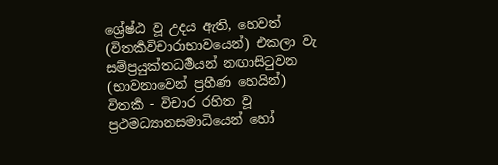ශ්‍රේෂ්ඨ වූ උදය ඇති, හෙවත් (විතර්‍කවිචාරාභාවයෙන්) එකලා වැ සම්ප්‍රයුක්තධර්‍මයන් නඟාසිටුවන (භාවනාවෙන් ප්‍රහීණ හෙයින්) විතර්‍ක - විචාර රහිත වූ ප්‍රථමධ්‍යානසමාධියෙන් හෝ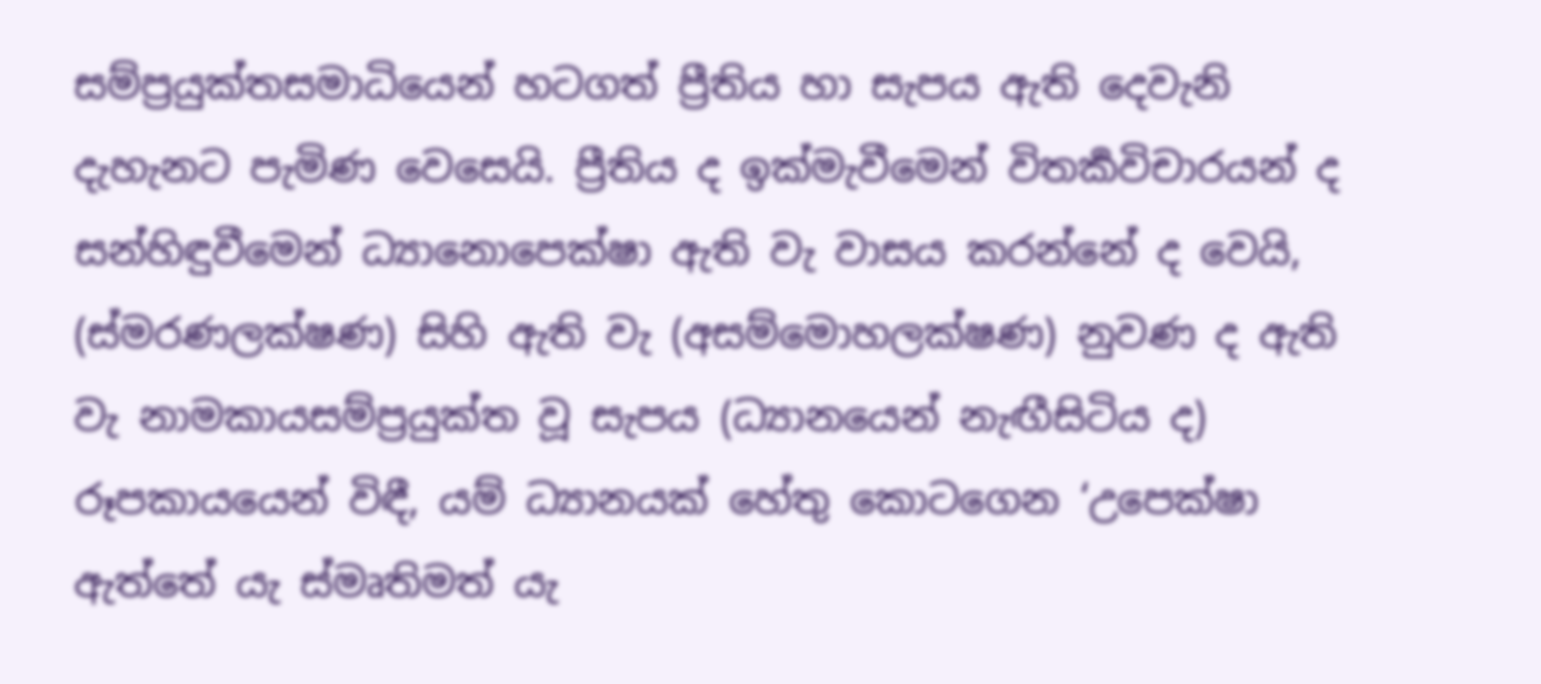සම්ප්‍රයුක්තසමාධියෙන් හටගත් ප්‍රීතිය හා සැපය ඇති දෙවැනි දැහැනට පැමිණ වෙසෙයි. ප්‍රීතිය ද ඉක්මැවීමෙන් විතර්‍කවිචාරයන් ද සන්හිඳුවීමෙන් ධ්‍යානොපෙක්ෂා ඇති වැ වාසය කරන්නේ ද වෙයි, (ස්මරණලක්ෂණ) සිහි ඇති වැ (අසම්මොහලක්ෂණ) නුවණ ද ඇති වැ නාමකායසම්ප්‍රයුක්ත වූ සැපය (ධ්‍යානයෙන් නැඟීසිටිය ද) රූපකායයෙන් විඳී, යම් ධ්‍යානයක් හේතු කොටගෙන ‘උපෙක්ෂා ඇත්තේ යැ ස්මෘතිමත් යැ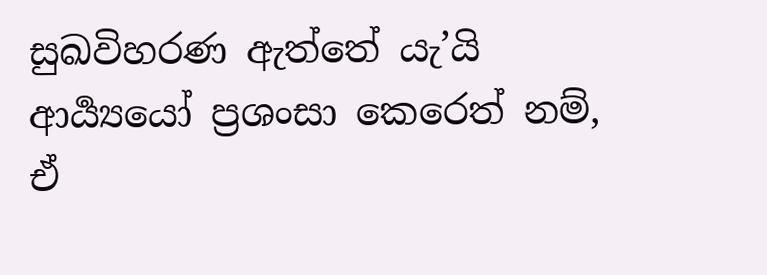සුඛවිහරණ ඇත්තේ යැ’යි ආර්‍ය්‍යයෝ ප්‍රශංසා කෙරෙත් නම්, ඒ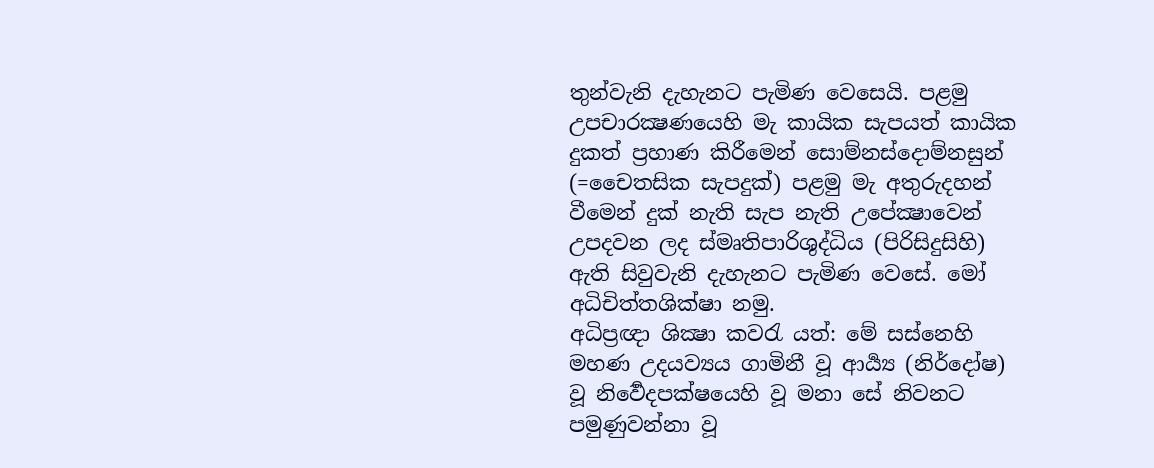තුන්වැනි දැහැනට පැමිණ වෙසෙයි. පළමු උපචාරක්‍ෂණයෙහි මැ කායික සැපයත් කායික දුකත් ප්‍රහාණ කිරීමෙන් සොම්නස්දොම්නසුන් (=චෛතසික සැපදුක්) පළමු මැ අතුරුදහන් වීමෙන් දුක් නැති සැප නැති උපේක්‍ෂාවෙන් උපදවන ලද ස්මෘතිපාරිශුද්ධිය (පිරිසිදුසිහි) ඇති සිවුවැනි දැහැනට පැමිණ වෙසේ. මෝ අධිචිත්තශික්ෂා නමු.
අධිප්‍රඥා ශික්‍ෂා කවරැ යත්: මේ සස්නෙහි මහණ උදයව්‍යය ගාමිනී වූ ආර්‍ය්‍ය (නිර්දෝෂ) වූ නිර්‍වෙදපක්ෂයෙහි වූ මනා සේ නිවනට පමුණුවන්නා වූ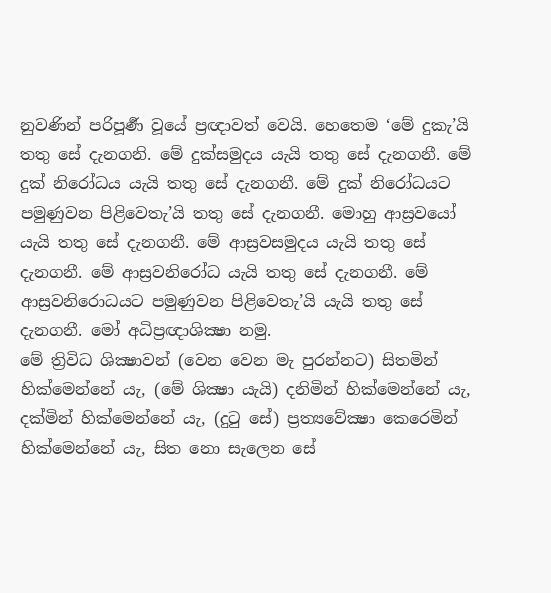නුවණින් පරිපූර්‍ණ වූයේ ප්‍රඥාවත් වෙයි. හෙතෙම ‘මේ දුකැ’යි තතු සේ දැනගනි. මේ දුක්සමුදය යැයි තතු සේ දැනගනී. මේ දුක් නිරෝධය යැයි තතු සේ දැනගනී. මේ දුක් නිරෝධයට පමුණුවන පිළිවෙතැ’යි තතු සේ දැනගනී. මොහු ආස්‍රවයෝ යැයි තතු සේ දැනගනී. මේ ආස්‍රවසමුදය යැයි තතු සේ දැනගනී. මේ ආස්‍රවනිරෝධ යැයි තතු සේ දැනගනී. මේ ආස්‍රවනිරොධයට පමුණුවන පිළිවෙතැ’යි යැයි තතු සේ දැනගනී. මෝ අධිප්‍රඥාශික්‍ෂා නමු.
මේ ත්‍රිවිධ ශික්‍ෂාවන් (වෙන වෙන මැ පුරන්නට) සිතමින් හික්මෙන්නේ යැ, (මේ ශික්‍ෂා යැයි) දනිමින් හික්මෙන්නේ යැ, දක්මින් හික්මෙන්නේ යැ, (දුටු සේ) ප්‍රත්‍යවේක්‍ෂා කෙරෙමින් හික්මෙන්නේ යැ, සිත නො සැලෙන සේ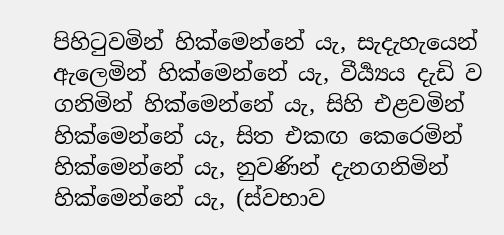පිහිටුවමින් හික්මෙන්නේ යැ, සැදැහැයෙන් ඇලෙමින් හික්මෙන්නේ යැ, වීර්‍ය්‍යය දැඩි ව ගනිමින් හික්මෙන්නේ යැ, සිහි එළවමින් හික්මෙන්නේ යැ, සිත එකඟ කෙරෙමින් හික්මෙන්නේ යැ, නුවණින් දැනගනිමින් හික්මෙන්නේ යැ, (ස්වභාව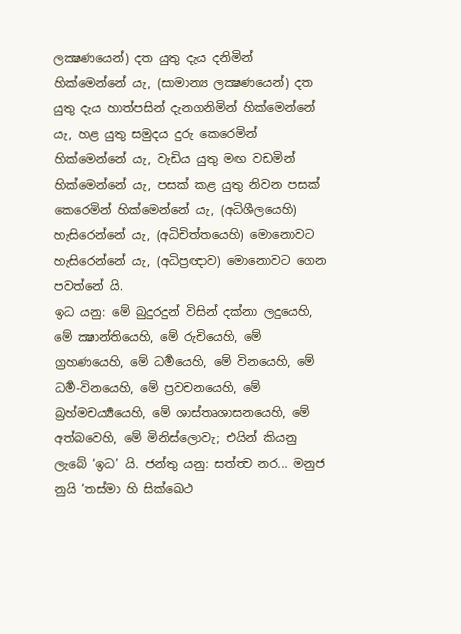ලක්‍ෂණයෙන්) දත යුතු දැය දනිමින් හික්මෙන්නේ යැ, (සාමාන්‍ය ලක්‍ෂණයෙන්) දත යුතු දැය හාත්පසින් දැනගනිමින් හික්මෙන්නේ යැ, හළ යුතු සමුදය දුරු කෙරෙමින් හික්මෙන්නේ යැ, වැඩිය යුතු මඟ වඩමින් හික්මෙන්නේ යැ, පසක් කළ යුතු නිවන පසක් කෙරෙමින් හික්මෙන්නේ යැ, (අධිශීලයෙහි) හැසිරෙන්නේ යැ, (අධිචිත්තයෙහි) මොනොවට හැසිරෙන්නේ යැ, (අධිප්‍රඥාව) මොනොවට ගෙන පවත්නේ යි.
ඉධ යනු: මේ බුදුරදුන් විසින් දක්නා ලදුයෙහි, මේ ක්‍ෂාන්තියෙහි, මේ රුචියෙහි, මේ ග්‍රහණයෙහි, මේ ධර්‍මයෙහි, මේ විනයෙහි, මේ ධර්‍ම-විනයෙහි, මේ ප්‍රවචනයෙහි, මේ බ්‍රහ්මචර්‍ය්‍යයෙහි, මේ ශාස්තෘශාසනයෙහි, මේ අත්බවෙහි, මේ මිනිස්ලොවැ; එයින් කියනු ලැබේ ‘ඉධ’ යි. ජන්තු යනු: සත්ත්‍ව නර... මනුජ නුයි ‘තස්මා හි සික්ඛෙථ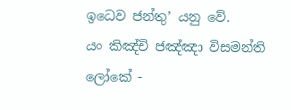ඉධෙව ජන්තු’ යනු වේ.
යං කිඤ්චි ජඤ්ඤා විසමන්ති ලෝකේ -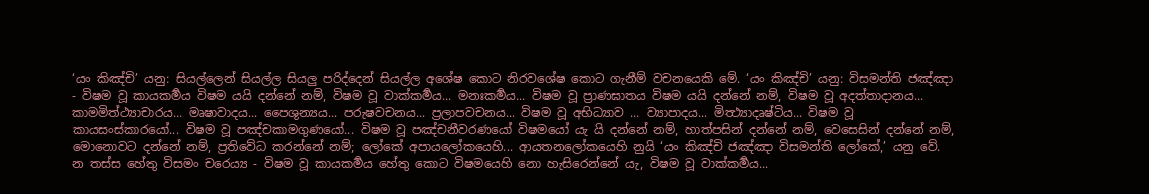‘යං කිඤ්චි’ යනු: සියල්ලෙන් සියල්ල සියලු පරිද්දෙන් සියල්ල අශේෂ කොට නිරවශේෂ කොට ගැනීම් වචනයෙකි මේ. ‘යං කිඤ්චි’ යනු: විසමන්ති ජඤ්ඤා - විෂම වූ කායකර්‍මය විෂම යයි දන්නේ නම්, විෂම වූ වාක්කර්‍මය... මනඃකර්‍මය... විෂම වූ ප්‍රාණඝාතය විෂම යයි දන්නේ නම්, විෂම වූ අදත්තාදානය... කාමමිත්ථ්‍යාචාරය... මෘෂාවාදය... පෛශුන්‍යය... පරුෂවචනය... ප්‍රලාපවචනය... විෂම වූ අභිධ්‍යාව ... ව්‍යාපාදය... මිත්‍ථ්‍යාදෘෂ්ටිය... විෂම වූ කායසංස්කාරයෝ... විෂම වූ පඤ්චකාමගුණයෝ... විෂම වූ පඤ්චනීවරණයෝ විෂමයෝ යැ යි දන්නේ නම්, හාත්පසින් දන්නේ නම්, වෙසෙසින් දන්නේ නම්, මොනොවට දන්නේ නම්, ප්‍රතිවේධ කරන්නේ නම්; ලෝකේ අපායලෝකයෙහි... ආයතනලෝකයෙහි නුයි ‘යං කිඤ්චි ජඤ්ඤා විසමන්ති ලෝකේ,’ යනු වේ.
න තස්ස හේතු විසමං චරෙය්‍ය - විෂම වූ කායකර්‍මය හේතු කොට විෂමයෙහි නො හැසිරෙන්නේ යැ, විෂම වූ වාක්කර්‍මය...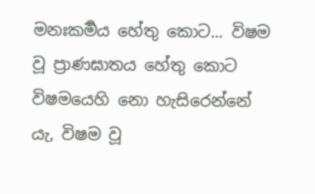මනඃකර්‍මය හේතු කොට... විෂම වූ ප්‍රාණඝාතය හේතු කොට විෂමයෙහි නො හැසිරෙන්නේ යැ, විෂම වූ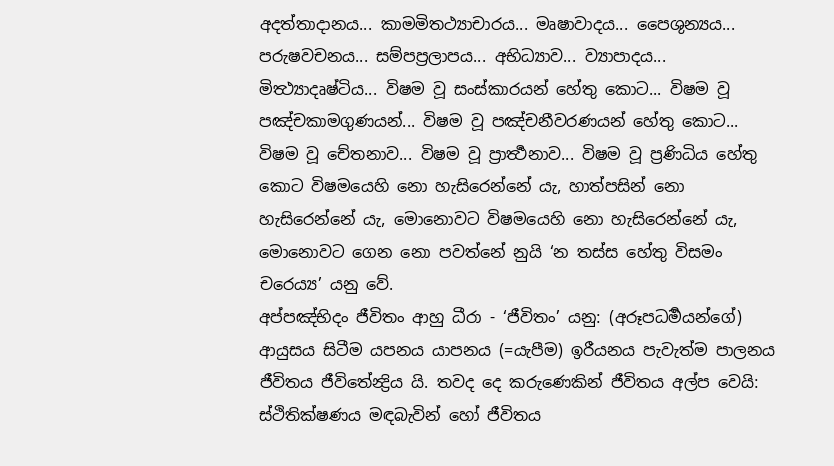අදත්තාදානය... කාමමිතථ්‍යාචාරය... මෘෂාවාදය... පෛශුන්‍යය... පරුෂවචනය... සම්පප්‍රලාපය... අභිධ්‍යාව... ව්‍යාපාදය... මිත්‍ථ්‍යාදෘෂ්ටිය... විෂම වූ සංස්කාරයන් හේතු කොට... විෂම වූ පඤ්චකාමගුණයන්... විෂම වූ පඤ්චනීවරණයන් හේතු කොට... විෂම වූ චේතනාව... විෂම වූ ප්‍රාර්‍ත්‍ථනාව... විෂම වූ ප්‍රණිධිය හේතු කොට විෂමයෙහි නො හැසිරෙන්නේ යැ, හාත්පසින් නො හැසිරෙන්නේ යැ, මොනොවට විෂමයෙහි නො හැසිරෙන්නේ යැ, මොනොවට ගෙන නො පවත්නේ නුයි ‘න තස්ස හේතු විසමං චරෙය්‍ය’ යනු වේ.
අප්පඤ්භිදං ජීවිතං ආහු ධීරා - ‘ජීවිතං’ යනු: (අරූපධර්‍මයන්ගේ) ආයුසය සිටීම යපනය යාපනය (=යැපීම) ඉරීයනය පැවැත්ම පාලනය ජීවිතය ජීවිතේන්‍ද්‍රිය යි. තවද දෙ කරුණෙකින් ජීවිතය අල්ප වෙයි: ස්ථිතික්ෂණය මඳබැවින් හෝ ජීවිතය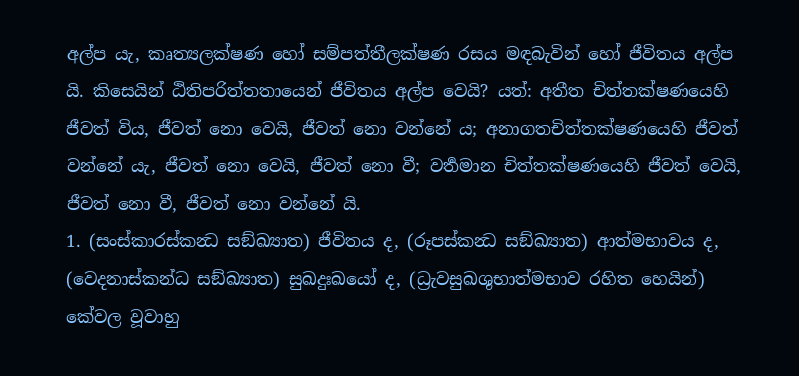අල්ප යැ, කෘත්‍යලක්ෂණ හෝ සම්පත්තීලක්ෂණ රසය මඳබැවින් හෝ ජීවිතය අල්ප යි. කිසෙයින් ඨිතිපරිත්තතායෙන් ජීවිතය අල්ප වෙයි? යත්: අතීත චිත්තක්ෂණයෙහි ජීවත් විය, ජීවත් නො වෙයි, ජීවත් නො වන්නේ ය; අනාගතචිත්තක්ෂණයෙහි ජීවත් වන්නේ යැ, ජීවත් නො වෙයි, ජීවත් නො වී; වර්‍තමාන චිත්තක්ෂණයෙහි ජීවත් වෙයි, ජීවත් නො වී, ජීවත් නො වන්නේ යි.
1. (සංස්කාරස්කන්‍ධ සඞ්ඛ්‍යාත) ජීවිතය ද, (රූපස්කන්‍ධ සඞ්ඛ්‍යාත) ආත්මභාවය ද, (වෙදනාස්කන්ධ සඞ්ඛ්‍යාත) සුඛදුඃඛයෝ ද, (ධ්‍රැවසුඛශුභාත්මභාව රහිත හෙයින්) කේවල වූවාහු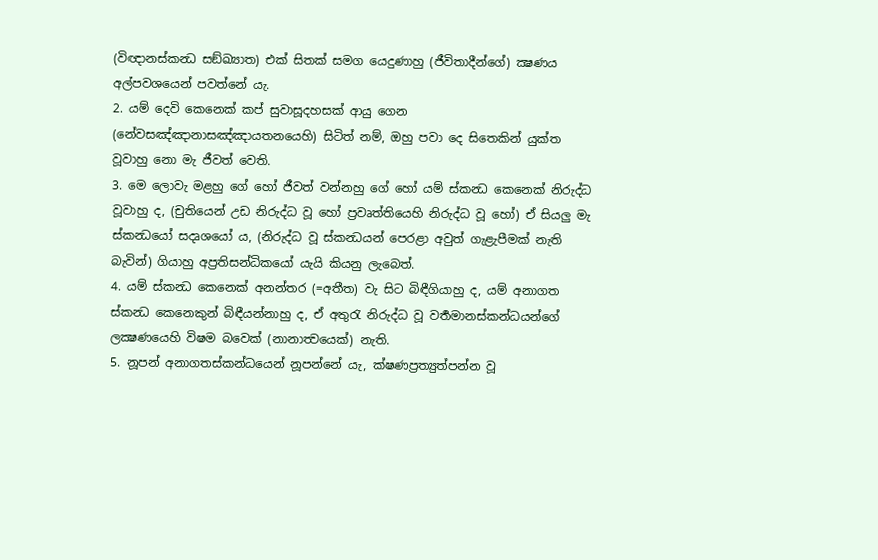(විඥානස්කන්‍ධ සඞ්ඛ්‍යාත) එක් සිතක් සමග යෙදුණාහු (ජීවිතාදීන්ගේ) ක්‍ෂණය අල්පවශයෙන් පවත්නේ යැ.
2. යම් දෙවි කෙනෙක් කප් සුවාසූදහසක් ආයු ගෙන (නේවසඤ්ඤානාසඤ්ඤායතනයෙහි) සිටිත් නම්, ඔහු පවා දෙ සිතෙකින් යුක්ත වූවාහු නො මැ ජීවත් වෙති.
3. මෙ ලොවැ මළහු ගේ හෝ ජීවත් වන්නහු ගේ හෝ යම් ස්කන්‍ධ කෙනෙක් නිරුද්ධ වූවාහු ද, (චුතියෙන් උඩ නිරුද්ධ වූ හෝ ප්‍රවෘත්තියෙහි නිරුද්ධ වූ හෝ) ඒ සියලු මැ ස්කන්‍ධයෝ සදෘශයෝ ය, (නිරුද්ධ වූ ස්කන්‍ධයන් පෙරළා අවුත් ගැළැපීමක් නැති බැවින්) ගියාහු අප්‍රතිසන්ධිකයෝ යැයි කියනු ලැබෙත්.
4. යම් ස්කන්‍ධ කෙනෙක් අනන්තර (=අතීත) වැ සිට බිඳීගියාහු ද, යම් අනාගත ස්කන්‍ධ කෙනෙකුන් බිඳීයන්නාහු ද, ඒ අතුරැ නිරුද්ධ වූ වර්‍තමානස්කන්ධයන්ගේ ලක්‍ෂණයෙහි විෂම බවෙක් (නානාත්‍වයෙක්) නැති.
5. නූපන් අනාගතස්කන්ධයෙන් නූපන්නේ යැ, ක්ෂණප්‍රත්‍යුත්පන්න වූ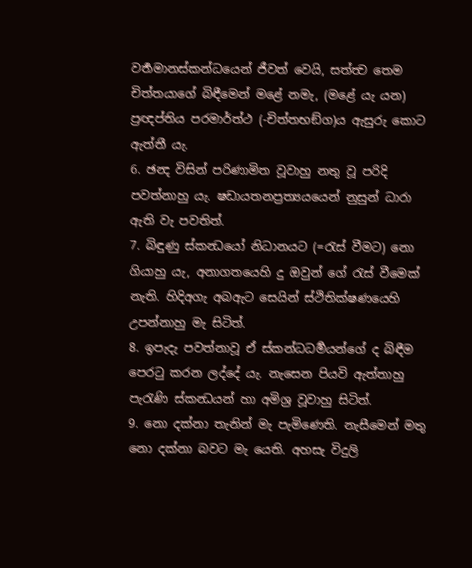වර්‍තමානස්කන්ධයෙන් ජීවත් වෙයි, සත්ත්‍ව තෙම චිත්තයාගේ බිඳීමෙන් මළේ නමැ, (මළේ යැ යන) ප්‍රඥප්තිය පරමාර්ත්ථ (-චිත්තභඞ්ග)ය ඇසුරු කොට ඇත්තී යැ.
6. ඡන්‍ද විසින් පරිණාමිත වූවාහු නතු වූ පරිදි පවත්නාහු යැ. ෂඩායතනප්‍රත්‍යයයෙන් නුසුන් ධාරා ඇති වැ පවතිත්.
7. බිඳුණු ස්කන්‍ධයෝ නිධානයට (=රැස් වීමට) නො ගියාහු යැ, අනාගතයෙහි දු ඔවුන් ගේ රැස් වීමෙක් නැති. හිදිඅගැ අබඇට සෙයින් ස්ථිතික්ෂණයෙහි උපන්නාහු මැ සිටිත්.
8. ඉපැදැ පවත්නාවූ ඒ ස්කන්ධධර්‍මයන්ගේ ද බිඳීම පෙරටු කරන ලද්දේ යැ. නැසෙන පියවි ඇත්තාහු පැරැණි ස්කන්‍ධයන් හා අමිශ්‍ර වූවාහු සිටිත්.
9. නො දක්නා තැනින් මැ පැමිණෙති. නැසීමෙන් මතු නො දක්නා බවට මැ යෙති. අහසැ විදුලි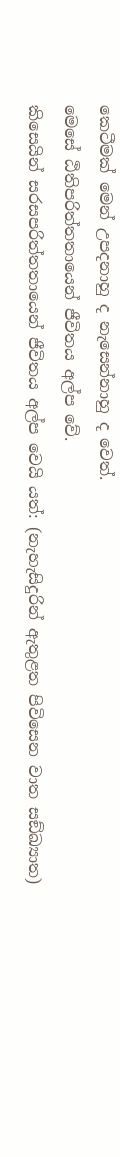කෙටීමක් මෙන් උපදනාහු ද නැසෙන්නාහු ද වෙත්.
මෙසේ ඨිතිපරිත්තතායෙන් ජීවිතය අල්ප වේ.
කිසෙයින් සරසපරිත්තතායෙන් ජීවිතය අල්ප වෙයි යත්: (නැහැසිදුරින් ඇතුළත පිවිසෙන වාත සඞ්ඛ්‍යාත)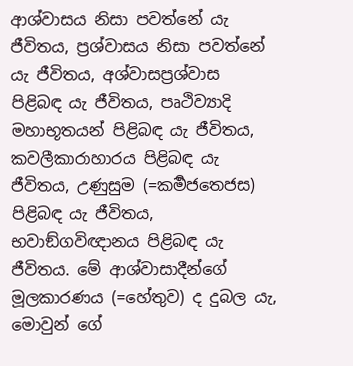ආශ්වාසය නිසා පවත්නේ යැ ජීවිතය, ප්‍රශ්වාසය නිසා පවත්නේ යැ ජීවිතය, අශ්වාසප්‍රශ්වාස පිළිබඳ යැ ජීවිතය, පෘථිව්‍යාදි මහාභූතයන් පිළිබඳ යැ ජීවිතය, කවලීකාරාහාරය පිළිබඳ යැ ජීවිතය, උණුසුම (=කර්‍මජතෙජස) පිළිබඳ යැ ජීවිතය, භවාඞ්ගවිඥානය පිළිබඳ යැ ජීවිතය. මේ ආශ්වාසාදීන්ගේ මූලකාරණය (=හේතුව) ද දුබල යැ, මොවුන් ගේ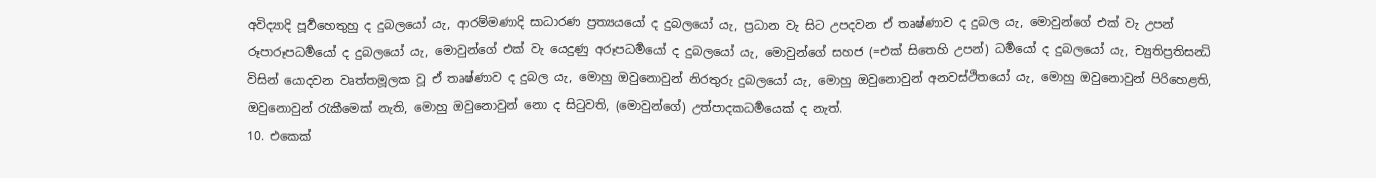අවිද්‍යාදි පූර්‍වහෙතුහු ද දුබලයෝ යැ, ආරම්මණාදි සාධාරණ ප්‍රත්‍යයයෝ ද දුබලයෝ යැ, ප්‍රධාන වැ සිට උපදවන ඒ තෘෂ්ණාව ද දුබල යැ, මොවුන්ගේ එක් වැ උපන් රූපාරූපධර්‍මයෝ ද දුබලයෝ යැ, මොවුන්ගේ එක් වැ යෙදුණු අරූපධර්‍මයෝ ද දුබලයෝ යැ, මොවුන්ගේ සහජ (=එක් සිතෙහි උපන්) ධර්‍මයෝ ද දුබලයෝ යැ, ච්‍යුතිප්‍රතිසන්‍ධි විසින් යොදවන වෘත්තමූලක වූ ඒ තෘෂ්ණාව ද දුබල යැ, මොහු ඔවුනොවුන් නිරතුරු දුබලයෝ යැ, මොහු ඔවුනොවුන් අනවස්ථිතයෝ යැ, මොහු ඔවුනොවුන් පිරිහෙළති, ඔවුනොවුන් රැකීමෙක් නැති, මොහු ඔවුනොවුන් නො ද සිටුවති, (මොවුන්ගේ) උත්පාදකධර්‍මයෙක් ද නැත්.
10. එකෙක්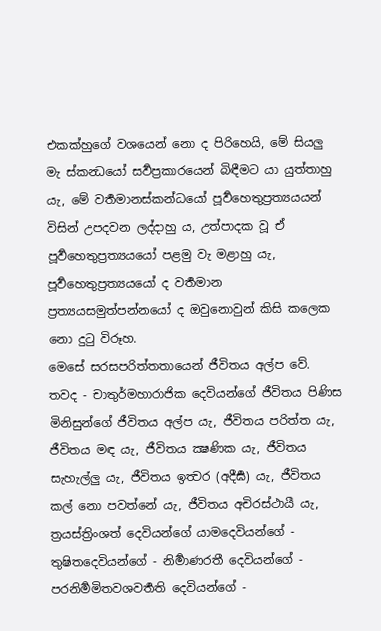එකක්හුගේ වශයෙන් නො ද පිරිහෙයි, මේ සියලු මැ ස්කන්‍ධයෝ සර්‍වප්‍රකාරයෙන් බිඳීමට යා යුත්තාහු යැ, මේ වර්‍තමානස්කන්ධයෝ පූර්‍වහෙතුප්‍රත්‍යයයන් විසින් උපදවන ලද්දාහු ය, උත්පාදක වූ ඒ පූර්‍වහෙතුප්‍රත්‍යයයෝ පළමු වැ මළාහු යැ, පූර්‍වහෙතුප්‍රත්‍යයයෝ ද වර්‍තමාන ප්‍රත්‍යයසමුත්පන්නයෝ ද ඔවුනොවුන් කිසි කලෙක නො දුටු විරූහ.
මෙසේ සරසපරිත්තතායෙන් ජීවිතය අල්ප වේ.
තවද - චාතුර්මහාරාජික දෙවියන්ගේ ජීවිතය පිණිස මිනිසුන්ගේ ජීවිතය අල්ප යැ, ජීවිතය පරිත්ත යැ, ජීවිතය මඳ යැ, ජීවිතය ක්‍ෂණික යැ, ජීවිතය සැහැල්ලු යැ, ජීවිතය ඉත්‍වර (අදීර්‍ඝ) යැ, ජීවිතය කල් නො පවත්නේ යැ, ජීවිතය අචිරස්ථායී යැ, ත්‍රයස්ත්‍රිංශත් දෙවියන්ගේ යාමදෙවියන්ගේ - තුෂිතදෙවියන්ගේ - නිර්‍මාණරතී දෙවියන්ගේ - පරනිර්‍මමිතවශවර්‍තති දෙවියන්ගේ -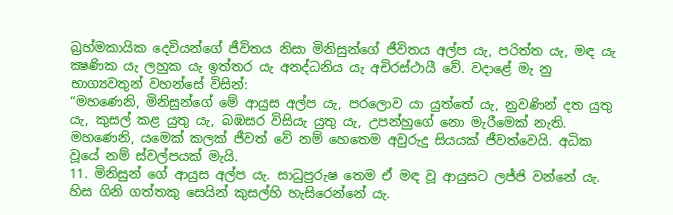බ්‍රහ්මකායික දෙවියන්ගේ ජීවිතය නිසා මිනිසුන්ගේ ජීවිතය අල්ප යැ, පරිත්ත යැ, මඳ යැ ක්‍ෂණික යැ ලහුක යැ ඉත්තර යැ අනද්ධනිය යැ අචිරස්ථායී වේ. වදාළේ මැ නු භාග්‍යවතුන් වහන්සේ විසින්:
“මහණෙනි, මිනිසුන්ගේ මේ ආයුස අල්ප යැ, පරලොව යා යුත්තේ යැ, නුවණින් දත යුතු යැ, කුසල් කළ යුතු යැ, බඹසර විසියැ යුතු යැ, උපන්හුගේ නො මැරීමෙක් නැති. මහණෙනි, යමෙක් කලක් ජීවත් වේ නම් හෙතෙම අවුරුදු සියයක් ජීවත්වෙයි. අධික වූයේ නම් ස්වල්පයක් මැයි.
11. මිනිසුන් ගේ ආයුස අල්ප යැ. සාධුපුරුෂ තෙම ඒ මඳ වූ ආයුසට ලජ්ජි වන්නේ යැ. හිස ගිනි ගත්තකු සෙයින් කුසල්හි හැසිරෙන්නේ යැ.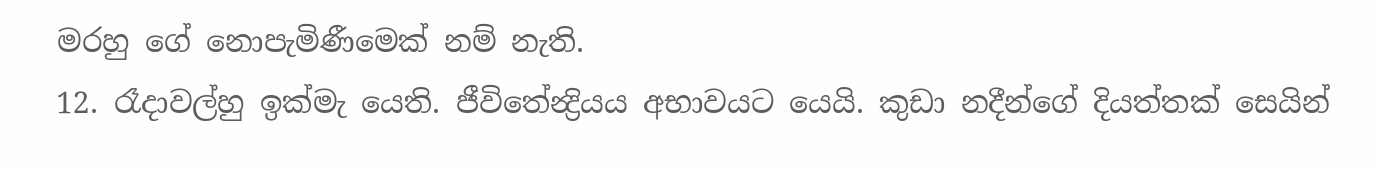මරහු ගේ නොපැමිණීමෙක් නම් නැති.
12. රෑදාවල්හු ඉක්මැ යෙති. ජීවිතේන්‍ද්‍රියය අභාවයට යෙයි. කුඩා නදීන්ගේ දියත්තක් සෙයින්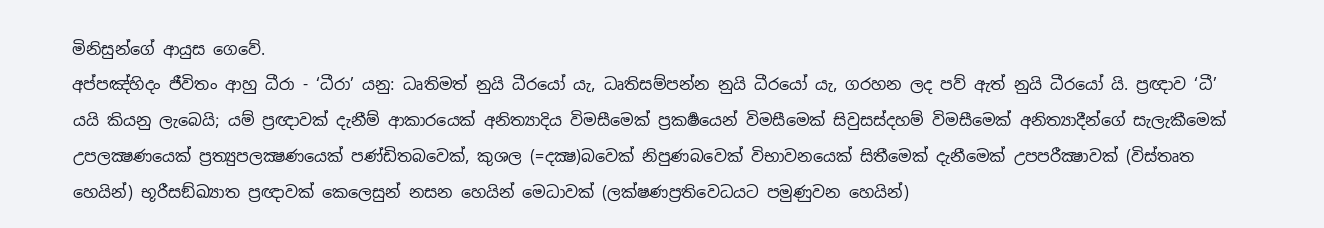මිනිසුන්ගේ ආයුස ගෙවේ.
අප්පඤ්හිදං ජීවිතං ආහු ධීරා - ‘ධීරා’ යනු: ධෘතිමත් නුයි ධීරයෝ යැ, ධෘතිසම්පන්න නුයි ධීරයෝ යැ, ගරහන ලද පව් ඇත් නුයි ධීරයෝ යි. ප්‍රඥාව ‘ධී’ යයි කියනු ලැබෙයි; යම් ප්‍රඥාවක් දැනීම් ආකාරයෙක් අනිත්‍යාදිය විමසීමෙක් ප්‍රකර්‍ෂයෙන් විමසීමෙක් සිවුසස්දහම් විමසීමෙක් අනිත්‍යාදීන්ගේ සැලැකීමෙක් උපලක්‍ෂණයෙක් ප්‍රත්‍යුපලක්‍ෂණයෙක් පණ්ඩිතබවෙක්, කුශල (=දක්‍ෂ)බවෙක් නිපුණබවෙක් විභාවනයෙක් සිතීමෙක් දැනීමෙක් උපපරීක්‍ෂාවක් (විස්තෘත හෙයින්) භූරීසඞ්ඛ්‍යාත ප්‍රඥාවක් කෙලෙසුන් නසන හෙයින් මෙධාවක් (ලක්ෂණප්‍රතිවෙධයට පමුණුවන හෙයින්)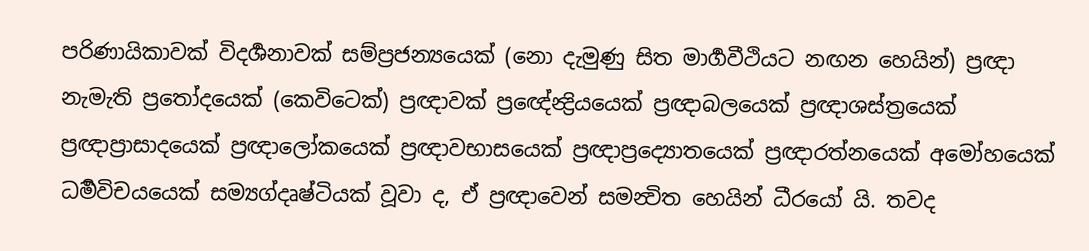පරිණායිකාවක් විදර්‍ශනාවක් සම්ප්‍රජන්‍යයෙක් (නො දැමුණු සිත මාර්‍ගවීථියට නඟන හෙයින්) ප්‍රඥා නැමැති ප්‍රතෝදයෙක් (කෙවිටෙක්) ප්‍රඥාවක් ප්‍රඥේන්‍ද්‍රියයෙක් ප්‍රඥාබලයෙක් ප්‍රඥාශස්ත්‍රයෙක් ප්‍රඥාප්‍රාසාදයෙක් ප්‍රඥාලෝකයෙක් ප්‍රඥාවභාසයෙක් ප්‍රඥාප්‍රද්‍යොතයෙක් ප්‍රඥාරත්නයෙක් අමෝහයෙක් ධර්‍මවිචයයෙක් සම්‍යග්දෘෂ්ටියක් වූවා ද, ඒ ප්‍රඥාවෙන් සමන්‍විත හෙයින් ධීරයෝ යි. තවද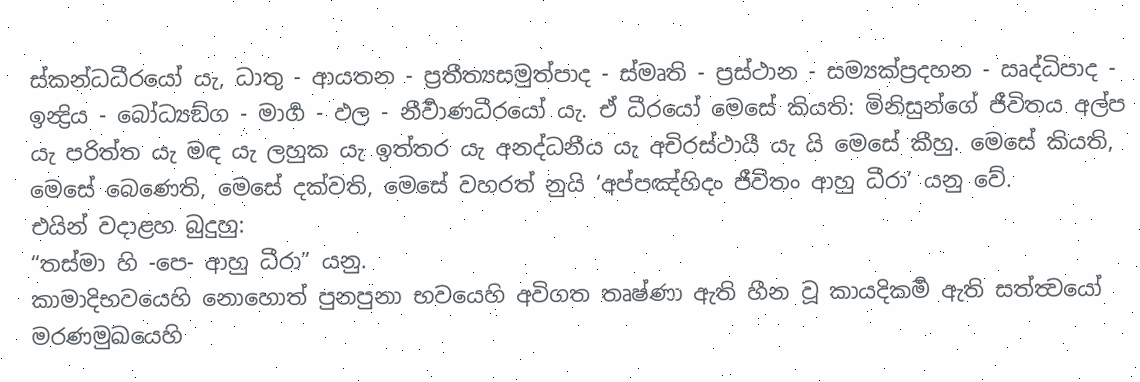ස්කන්ධධීරයෝ යැ, ධාතු - ආයතන - ප්‍රතීත්‍යසමුත්පාද - ස්මෘති - ප්‍රස්ථාන - සම්‍යක්ප්‍රදහන - ඍද්ධිපාද - ඉන්‍ද්‍රිය - බෝධ්‍යඞ්ග - මාර්‍ග - ඵල - නීර්‍වාණධීරයෝ යැ. ඒ ධීරයෝ මෙසේ කියති: මිනිසුන්ගේ ජීවිතය අල්ප යැ පරිත්ත යැ මඳ යැ ලහුක යැ ඉත්තර යැ අනද්ධනීය යැ අචිරස්ථායී යැ යි මෙසේ කීහු. මෙසේ කියති, මෙසේ බෙණෙති, මෙසේ දක්වති, මෙසේ වහරත් නුයි ‘අප්පඤ්හිදං ජීවිතං ආහු ධීරා’ යනු වේ.
එයින් වදාළහ බුදුහු:
“තස්මා හි -පෙ- ආහු ධීරා” යනු.
කාමාදිභවයෙහි නොහොත් පුනපුනා භවයෙහි අවිගත තෘෂ්ණා ඇති හීන වූ කායදිකර්‍ම ඇති සත්ත්‍වයෝ මරණමුඛයෙහි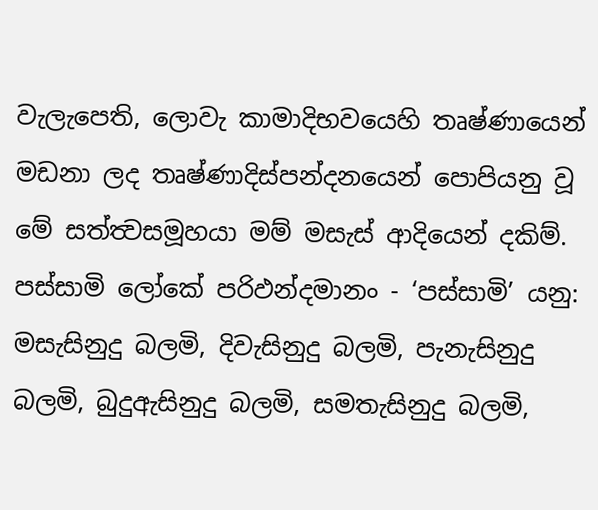වැලැපෙති, ලොවැ කාමාදිභවයෙහි තෘෂ්ණායෙන් මඩනා ලද තෘෂ්ණාදිස්පන්දනයෙන් පොපියනු වූ මේ සත්ත්‍වසමූහයා මම් මසැස් ආදියෙන් දකිම්.
පස්සාමි ලෝකේ පරිඵන්දමානං - ‘පස්සාමි’ යනු: මසැසිනුදු බලමි, දිවැසිනුදු බලමි, පැනැසිනුදු බලමි, බුදුඇසිනුදු බලමි, සමතැසිනුදු බලමි,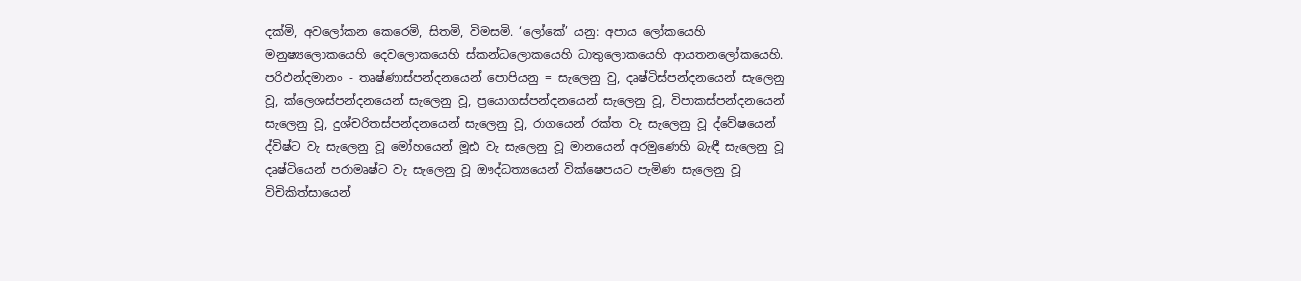දක්මි, අවලෝකන කෙරෙමි, සිතමි, විමසමි. ‘ලෝකේ’ යනු: අපාය ලෝකයෙහි මනුෂ්‍යලොකයෙහි දෙවලොකයෙහි ස්කන්ධලොකයෙහි ධාතුලොකයෙහි ආයතනලෝකයෙහි.
පරිඵන්දමානං - තෘෂ්ණාස්පන්දනයෙන් පොපියනු = සැලෙනු වු, දෘෂ්ටිස්පන්දනයෙන් සැලෙනු වූ, ක්ලෙශස්පන්දනයෙන් සැලෙනු වූ, ප්‍රයොගස්පන්දනයෙන් සැලෙනු වූ, විපාකස්පන්දනයෙන් සැලෙනු වූ, දුශ්චරිතස්පන්දනයෙන් සැලෙනු වූ, රාගයෙන් රක්ත වැ සැලෙනු වූ ද්වේෂයෙන් ද්විෂ්ට වැ සැලෙනු වූ මෝහයෙන් මූඪ වැ සැලෙනු වූ මානයෙන් අරමුණෙහි බැඳී සැලෙනු වූ දෘෂ්ටියෙන් පරාමෘෂ්ට වැ සැලෙනු වූ ඖද්ධත්‍යයෙන් වික්ෂෙපයට පැමිණ සැලෙනු වූ විචිකිත්සායෙන්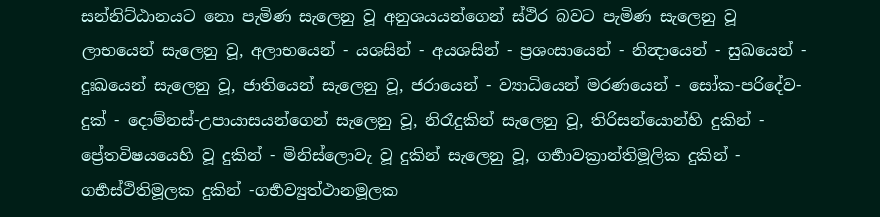සන්නිට්ඨානයට නො පැමිණ සැලෙනු වූ අනුශයයන්ගෙන් ස්ථිර බවට පැමිණ සැලෙනු වූ ලාභයෙන් සැලෙනු වූ, අලාභයෙන් - යශසින් - අයශසින් - ප්‍රශංසායෙන් - නින්‍දායෙන් - සුඛයෙන් - දුඃඛයෙන් සැලෙනු වූ, ජාතියෙන් සැලෙනු වූ, ජරායෙන් - ව්‍යාධියෙන් මරණයෙන් - සෝක-පරිදේව-දුක් - දොම්නස්-උපායාසයන්ගෙන් සැලෙනු වූ, නිරෑදුකින් සැලෙනු වූ, තිරිසන්යොන්හි දුකින් - ප්‍රේතවිෂයයෙහි වූ දුකින් - මිනිස්ලොවැ වූ දුකින් සැලෙනු වූ, ගර්‍භාවක්‍රාන්තිමූලික දුකින් - ගර්‍භස්ථිතිමූලක දුකින් -ගර්‍භව්‍යුත්ථානමූලක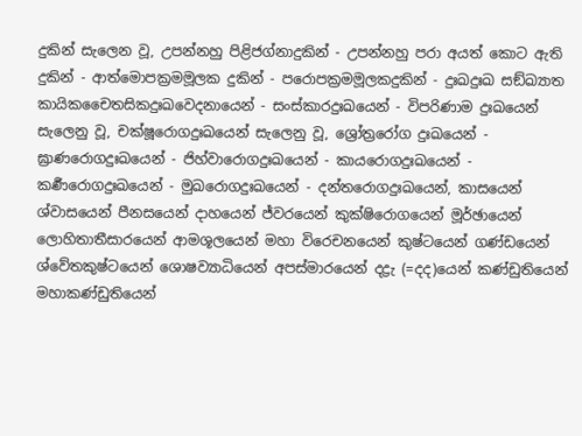දුකින් සැලෙන වූ, උපන්නහු පිළිජග්නාදුකින් - උපන්නහු පරා අයත් කොට ඇති දුකින් - ආත්මොපක්‍රමමූලක දුකින් - පරොපක්‍රමමූලකදුකින් - දුඃඛදුඃඛ සඞ්ඛ්‍යාත කායිකචෛතසිකදුඃඛවෙදනායෙන් - සංස්කාරදුඃඛයෙන් - විපරිණාම දුඃඛයෙන් සැලෙනු වූ, චක්ෂූරොගදුඃඛයෙන් සැලෙනු වූ, ශ්‍රෝත්‍රරෝග දුඃඛයෙන් - ඝ්‍රාණරොගදුඃඛයෙන් - ජිහ්වාරොගදුඃඛයෙන් - කායරොගදුඃඛයෙන් - කර්‍ණරොගදුඃඛයෙන් - මුඛරොගදුඃඛයෙන් - දන්තරොගදුඃඛයෙන්, කාසයෙන් ශ්වාසයෙන් පීනසයෙන් දාහයෙන් ජ්වරයෙන් කුක්ෂිරොගයෙන් මූර්ඡායෙන් ලොහිතාතීසාරයෙන් ආමශූලයෙන් මහා විරෙචනයෙන් කුෂ්ටයෙන් ගණ්ඩයෙන් ශ්වේතකුෂ්ටයෙන් ශොෂව්‍යාධියෙන් අපස්මාරයෙන් දද්‍රැ (=දද)යෙන් කණ්ඩුතියෙන් මහාකණ්ඩුතියෙන්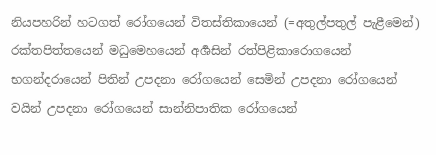නියපහරින් හටගත් රෝගයෙන් විතස්තිකායෙන් (=අතුල්පතුල් පැළීමෙන්) රක්තපිත්තයෙන් මධුමෙහයෙන් අර්‍ශසින් රත්පිළිකාරොගයෙන් භගන්දරායෙන් පිතින් උපදනා රෝගයෙන් සෙමින් උපදනා රෝගයෙන් වයින් උපදනා රෝගයෙන් සාන්නිපාතික රෝගයෙන්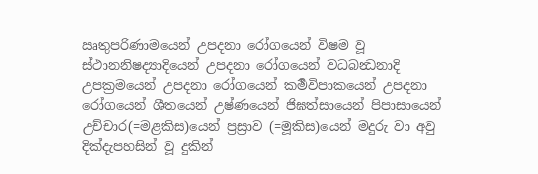ඍතුපරිණාමයෙන් උපදනා රෝගයෙන් විෂම වූ ස්ථානනිෂද්‍යාදියෙන් උපදනා රෝගයෙන් වධබන්‍ධනාදි උපක්‍රමයෙන් උපදනා රෝගයෙන් කර්‍මවිපාකයෙන් උපදනා රෝගයෙන් ශීතයෙන් උෂ්ණයෙන් ජිඝත්සායෙන් පිපාසායෙන් උච්චාර(=මළකිස)යෙන් ප්‍රස්‍රාව (=මූකිස)යෙන් මදුරු වා අවු දික්දැපහසින් වූ දුකින්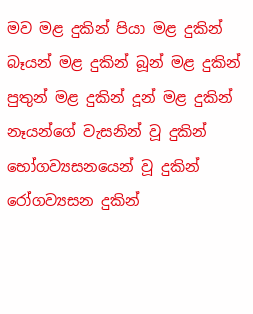මව මළ දුකින් පියා මළ දුකින් බෑයන් මළ දුකින් බූන් මළ දුකින් පුතුන් මළ දුකින් දූන් මළ දුකින් නෑයන්ගේ වැසනින් වූ දුකින් භෝගව්‍යසනයෙන් වූ දුකින් රෝගව්‍යසන දුකින්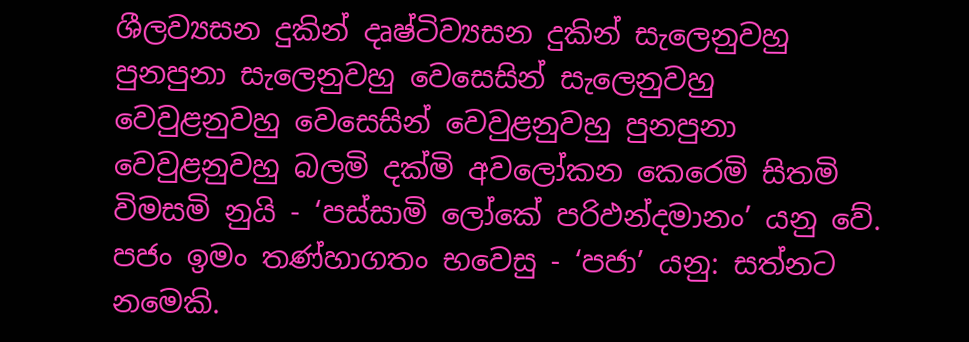ශීලව්‍යසන දුකින් දෘෂ්ටිව්‍යසන දුකින් සැලෙනුවහු පුනපුනා සැලෙනුවහු වෙසෙසින් සැලෙනුවහු වෙවුළනුවහු වෙසෙසින් වෙවුළනුවහු පුනපුනා වෙවුළනුවහු බලමි දක්මි අවලෝකන කෙරෙමි සිතමි විමසමි නුයි - ‘පස්සාමි ලෝකේ පරිඵන්දමානං’ යනු වේ.
පජං ඉමං තණ්හාගතං භවෙසු - ‘පජා’ යනු: සත්නට නමෙකි.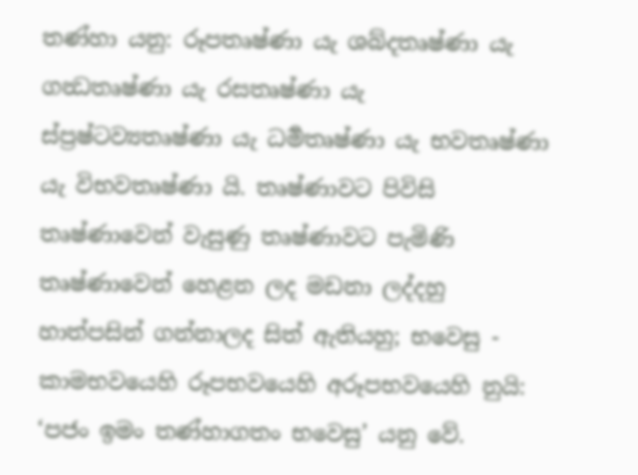තණ්හා යනු: රූපතෘෂ්ණා යැ ශබ්දතෘෂ්ණා යැ ගන්‍ධතෘෂ්ණා යැ රසතෘෂ්ණා යැ ස්ප්‍රෂ්ටව්‍යතෘෂ්ණා යැ ධර්‍මතෘෂ්ණා යැ භවතෘෂ්ණා යැ විභවතෘෂ්ණා යි. තෘෂ්ණාවට පිවිසි තෘෂ්ණාවෙන් වැසුණු තෘෂ්ණාවට පැමිණි තෘෂ්ණාවෙන් හෙළන ලද මඩනා ලද්දහු හාත්පසින් ගන්නාලද සිත් ඇතියහු; භවෙසු - කාමභවයෙහි රූපභවයෙහි අරූපභවයෙහි නුයි: ‘පජං ඉමං තණ්හාගතං භවෙසු’ යනු වේ.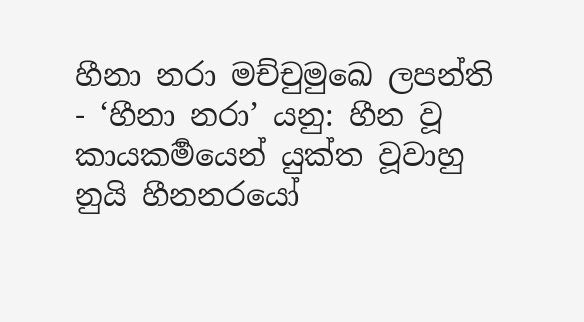හීනා නරා මච්චුමුඛෙ ලපන්ති - ‘හීනා නරා’ යනු: හීන වූ කායකර්‍මයෙන් යුක්ත වූවාහු නුයි හීනනරයෝ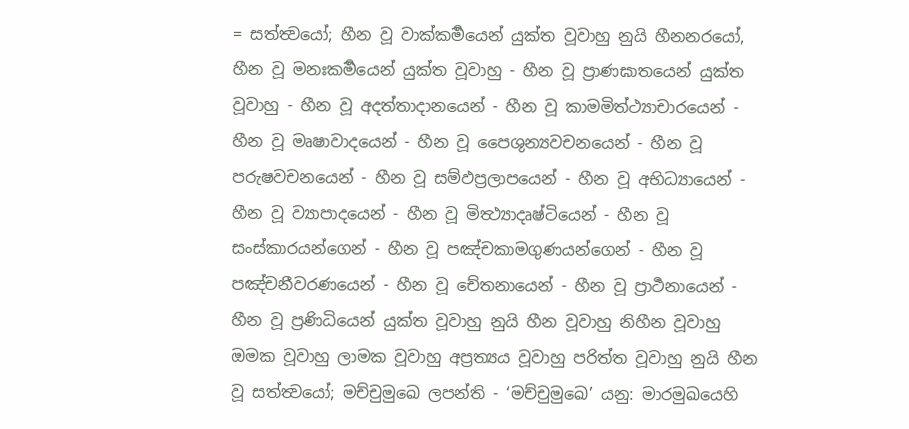= සත්ත්‍වයෝ; හීන වූ වාක්කර්‍මයෙන් යුක්ත වූවාහු නුයි හීනනරයෝ, හීන වූ මනඃකර්‍මයෙන් යුක්ත වූවාහු - හීන වූ ප්‍රාණඝාතයෙන් යුක්ත වූවාහු - හීන වූ අදත්තාදානයෙන් - හීන වූ කාමමිත්ථ්‍යාචාරයෙන් - හීන වූ මෘෂාවාදයෙන් - හීන වූ පෛශුන්‍යවචනයෙන් - හීන වූ පරුෂවචනයෙන් - හීන වූ සම්ඵප්‍රලාපයෙන් - හීන වූ අභිධ්‍යායෙන් - හීන වූ ව්‍යාපාදයෙන් - හීන වූ මිත්‍ථ්‍යාදෘෂ්ටියෙන් - හීන වූ සංස්කාරයන්ගෙන් - හීන වූ පඤ්චකාමගුණයන්ගෙන් - හීන වූ පඤ්චනීවරණයෙන් - හීන වූ චේතනායෙන් - හීන වූ ප්‍රාර්‍ථනායෙන් - හීන වූ ප්‍රණිධියෙන් යුක්ත වූවාහු නුයි හීන වූවාහු නිහීන වූවාහු ඔමක වූවාහු ලාමක වූවාහු අප්‍රත්‍යය වූවාහු පරිත්ත වූවාහු නුයි හීන වූ සත්ත්‍වයෝ; මච්චුමුඛෙ ලපන්ති - ‘මච්චුමුඛෙ’ යනු: මාරමුඛයෙහි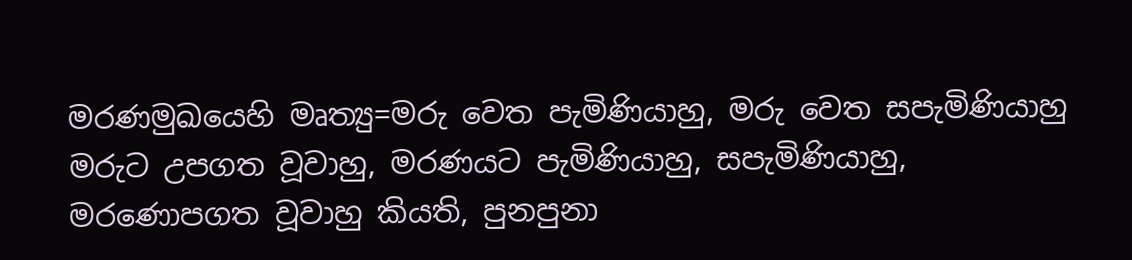මරණමුඛයෙහි මෘත්‍යු=මරු වෙත පැමිණියාහු, මරු වෙත සපැමිණියාහු මරුට උපගත වූවාහු, මරණයට පැමිණියාහු, සපැමිණියාහු, මරණොපගත වූවාහු කියති, පුනපුනා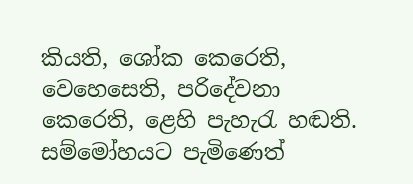කියති, ශෝක කෙරෙති, වෙහෙසෙති, පරිදේවනා කෙරෙති, ළෙහි පැහැරැ හඬති. සම්මෝහයට පැමිණෙත්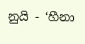නුයි - ‘හීනා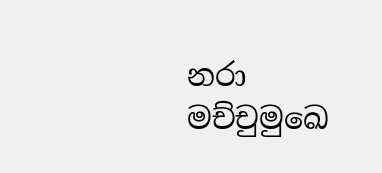නරා මච්චුමුඛෙ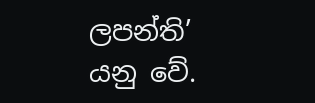ලපන්ති’ යනු වේ.